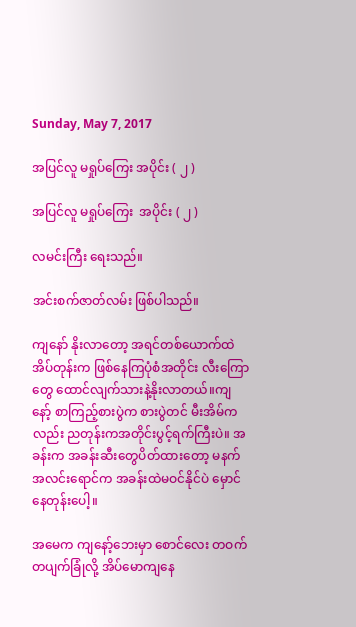Sunday, May 7, 2017

အပြင်လူ မရှုပ်ကြေး အပိုင်း ( ၂ )

အပြင်လူ မရှုပ်ကြေး  အပိုင်း ( ၂ )

လမင်းကြီး ရေးသည်။

အင်းစက်ဇာတ်လမ်း ဖြစ်ပါသည်။

ကျနော် နိုးလာတော့ အရင်တစ်ယောက်ထဲ အိပ်တုန်းက ဖြစ်နေကြပုံစံအတိုင်း လီးကြောတွေ ထောင်လျက်သားနဲ့နိုးလာတယ်။ကျနော့် စာကြည့်စားပွဲက စားပွဲတင် မီးအိမ်ကလည်း ညတုန်းကအတိုင်းပွင့်ရက်ကြီးပဲ။ အခန်းက အခန်းဆီးတွေပိတ်ထားတော့ မနက်အလင်းရောင်က အခန်းထဲမဝင်နိုင်ပဲ မှောင်နေတုန်းပေါ့။

အမေက ကျနော့်ဘေးမှာ စောင်လေး တဝက်တပျက်ခြုံလို့ အိပ်မောကျနေ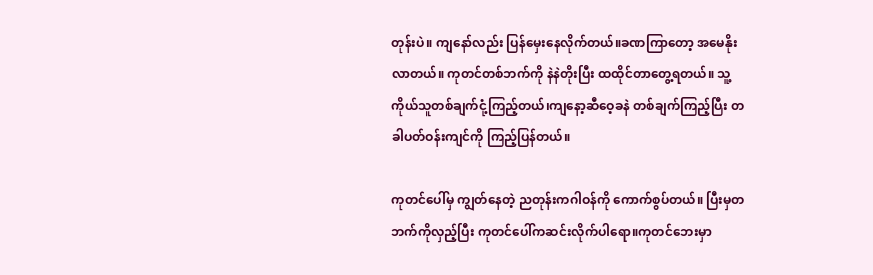တုန်းပဲ။ ကျနော်လည်း ပြန်မှေးနေလိုက်တယ်။ခဏကြာတော့ အမေနိုးလာတယ်။ ကုတင်တစ်ဘက်ကို နဲနဲတိုးပြီး ထထိုင်တာတွေ့ရတယ်။ သူ့ကိုယ်သူတစ်ချက်ငုံ့ကြည့်တယ်၊ကျနော့ဆီဝေ့ခနဲ တစ်ချက်ကြည့်ပြီး တခါပတ်ဝန်းကျင်ကို ကြည့်ပြန်တယ်။

ကုတင်ပေါ်မှ ကျွတ်နေတဲ့ ညတုန်းကဂါဝန်ကို ကောက်စွပ်တယ်။ ပြီးမှတဘက်ကိုလှည့်ပြီး ကုတင်ပေါ်ကဆင်းလိုက်ပါရော။ကုတင်ဘေးမှာ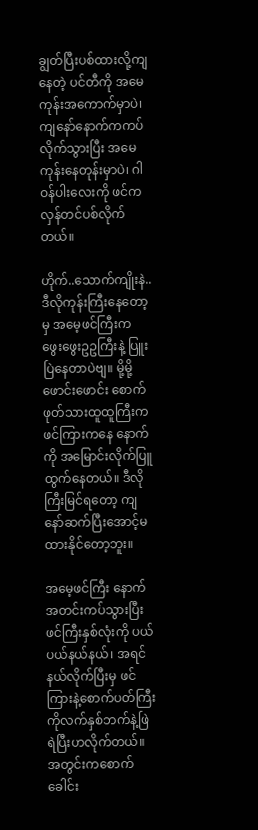ချွတ်ပြီးပစ်ထားလို့ကျနေတဲ့ ပင်တီကို အမေကုန်းအကောက်မှာပဲ၊ ကျနော်နောက်ကကပ်လိုက်သွားပြီး အမေကုန်းနေတုန်းမှာပဲ၊ ဂါဝန်ပါးလေးကို ဖင်က လှန်တင်ပစ်လိုက်တယ်။

ဟိုက်..သောက်ကျိုးနဲ..ဒီလိုကုန်းကြီးနေတော့မှ အမေ့ဖင်ကြီးက ဖွေးဖွေးဥဥကြီးနဲ့ ပြူးပြဲနေတာပဲဗျ။ မို့မို့ဖောင်းဖောင်း စောက်ဖုတ်သားထူထူကြီးကဖင်ကြားကနေ နောက်ကို အမြောင်းလိုက်ပြူထွက်နေတယ်။ ဒီလိုကြီးမြင်ရတော့ ကျနော်ဆက်ပြီးအောင့်မထားနိုင်တော့ဘူး။

အမေ့ဖင်ကြီး နောက်အတင်းကပ်သွားပြီးဖင်ကြီးနှစ်လုံးကို ပယ်ပယ်နယ်နယ်၊ အရင်နယ်လိုက်ပြီးမှ ဖင်ကြားနဲ့စောက်ပတ်ကြီးကိုလက်နှစ်ဘက်နဲ့ဖြဲရဲပြီးဟလိုက်တယ်။ အတွင်းကစောက်ခေါင်း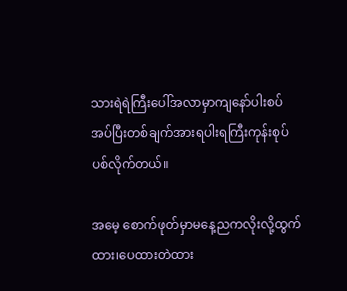သားရဲရဲကြီးပေါ်အလာမှာကျနော်ပါးစပ်အပ်ပြီးတစ်ချက်အားရပါးရကြီးကုန်းစုပ်ပစ်လိုက်တယ်။

အမေ့ စောက်ဖုတ်မှာမနေ့ညကလိုးလို့ထွက်ထား၊ပေထားတဲထား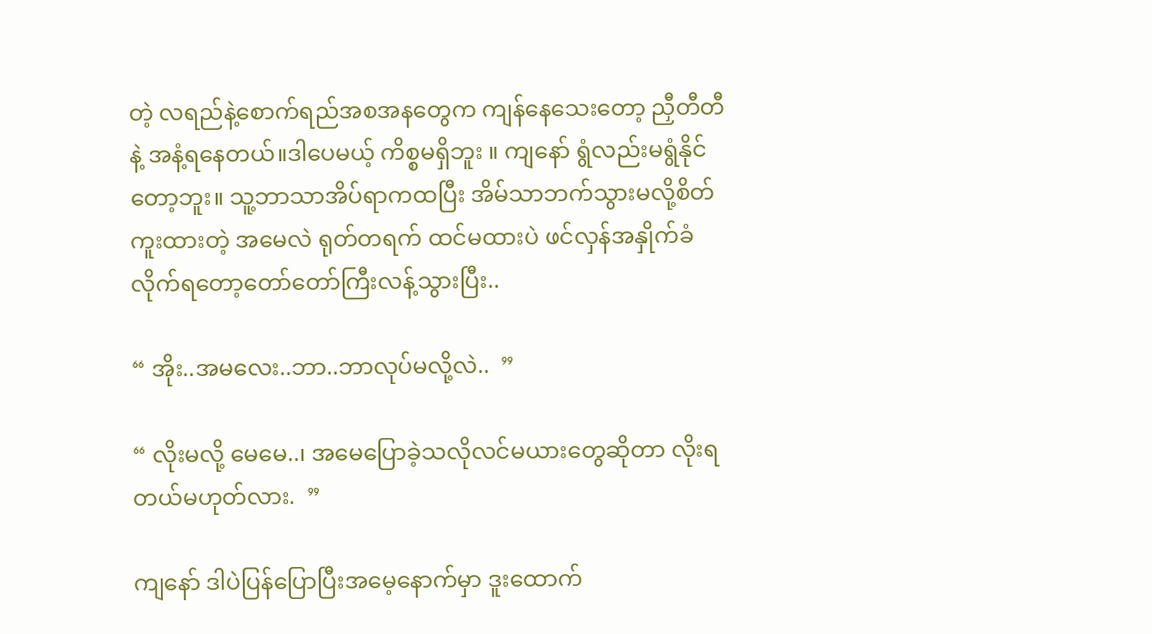တဲ့ လရည်နဲ့စောက်ရည်အစအနတွေက ကျန်နေသေးတော့ ညှီတီတီနဲ့ အနံ့ရနေတယ်။ဒါပေမယ့် ကိစ္စမရှိဘူး ။ ကျနော် ရွံလည်းမရွံနိုင်တော့ဘူး။ သူ့ဘာသာအိပ်ရာကထပြီး အိမ်သာဘက်သွားမလို့စိတ်ကူးထားတဲ့ အမေလဲ ရုတ်တရက် ထင်မထားပဲ ဖင်လှန်အနှိုက်ခံလိုက်ရတော့တော်တော်ကြီးလန့်သွားပြီး..

“ အိုး..အမလေး..ဘာ..ဘာလုပ်မလို့လဲ..  ”

“ လိုးမလို့ မေမေ..၊ အမေပြောခဲ့သလိုလင်မယားတွေဆိုတာ လိုးရတယ်မဟုတ်လား.  ”

ကျနော် ဒါပဲပြန်ပြောပြီးအမေ့နောက်မှာ ဒူးထောက်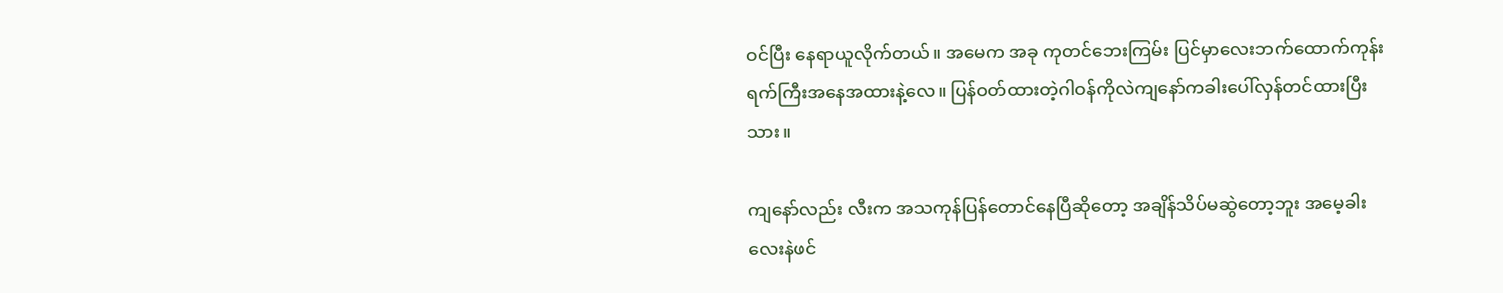ဝင်ပြီး နေရာယူလိုက်တယ်။ အမေက အခု ကုတင်ဘေးကြမ်း ပြင်မှာလေးဘက်ထောက်ကုန်းရက်ကြီးအနေအထားနဲ့လေ။ ပြန်ဝတ်ထားတဲ့ဂါဝန်ကိုလဲကျနော်ကခါးပေါ်လှန်တင်ထားပြီးသား။

ကျနော်လည်း လီးက အသကုန်ပြန်တောင်နေပြီဆိုတော့ အချိန်သိပ်မဆွဲတော့ဘူး အမေ့ခါးလေးနဲဖင်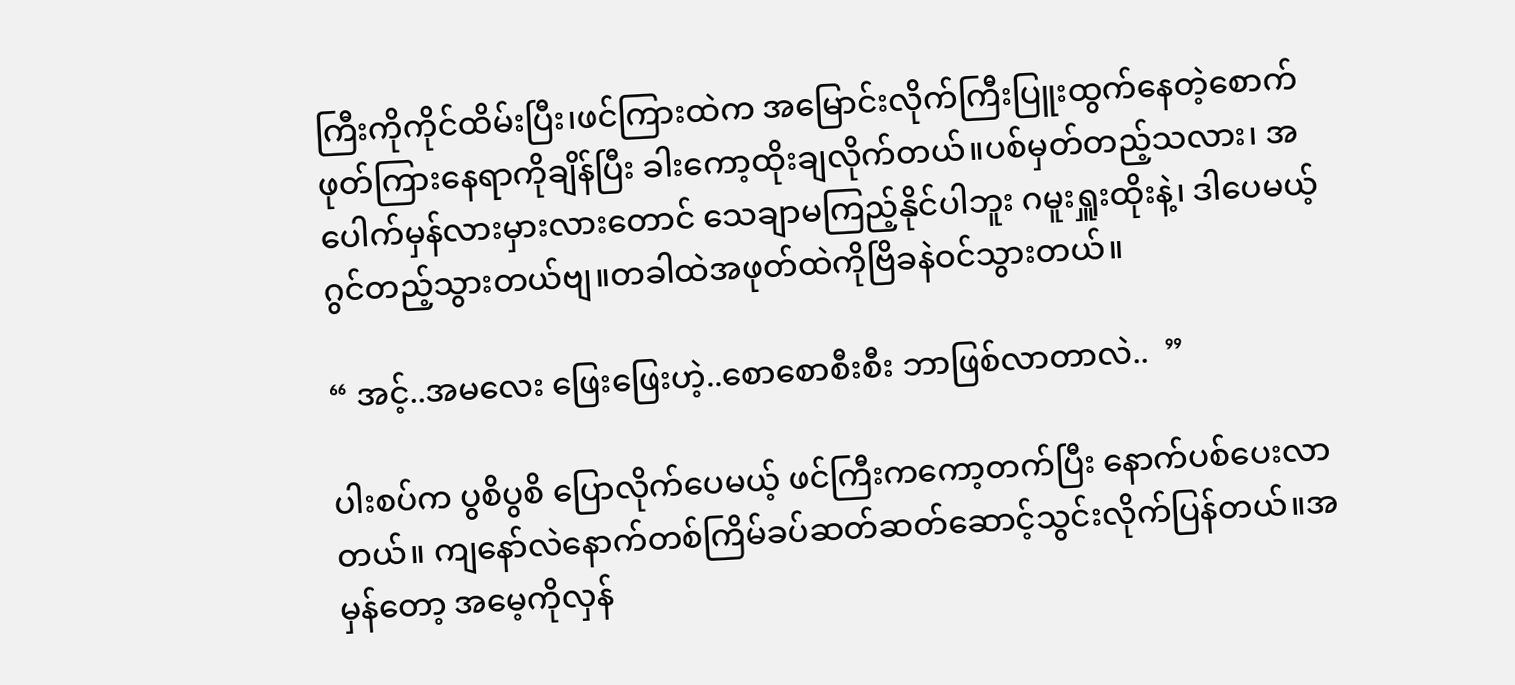ကြီးကိုကိုင်ထိမ်းပြီး၊ဖင်ကြားထဲက အမြောင်းလိုက်ကြီးပြူးထွက်နေတဲ့စောက်ဖုတ်ကြားနေရာကိုချိန်ပြီး ခါးကော့ထိုးချလိုက်တယ်။ပစ်မှတ်တည့်သလား၊ အပေါက်မှန်လားမှားလားတောင် သေချာမကြည့်နိုင်ပါဘူး ဂမူးရှူးထိုးနဲ့၊ ဒါပေမယ့်ဂွင်တည့်သွားတယ်ဗျ။တခါထဲအဖုတ်ထဲကိုဗြိခနဲဝင်သွားတယ်။

“ အင့်..အမလေး ဖြေးဖြေးဟဲ့..စောစောစီးစီး ဘာဖြစ်လာတာလဲ..  ”

ပါးစပ်က ပွစိပွစိ ပြောလိုက်ပေမယ့် ဖင်ကြီးကကော့တက်ပြီး နောက်ပစ်ပေးလာတယ်။ ကျနော်လဲနောက်တစ်ကြိမ်ခပ်ဆတ်ဆတ်ဆောင့်သွင်းလိုက်ပြန်တယ်။အမှန်တော့ အမေ့ကိုလှန်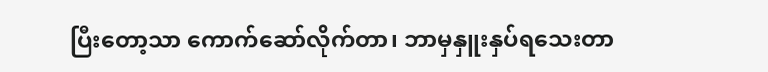ပြီးတော့သာ ကောက်ဆော်လိုက်တာ၊ ဘာမှနှူးနှပ်ရသေးတာ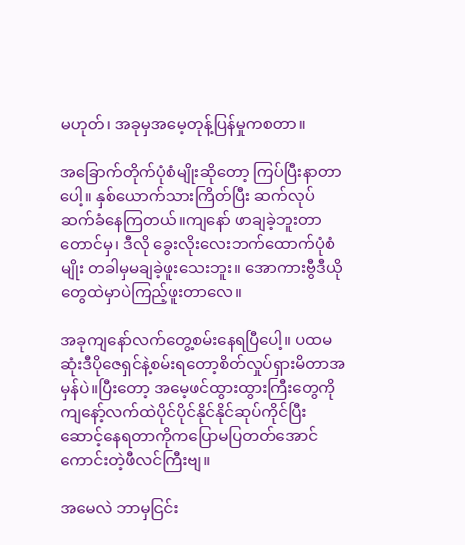မဟုတ်၊ အခုမှအမေ့တုန့်ပြန်မှုကစတာ။

အခြောက်တိုက်ပုံစံမျိုးဆိုတော့ ကြပ်ပြီးနာတာပေါ့။ နှစ်ယောက်သားကြိတ်ပြီး ဆက်လုပ်ဆက်ခံနေကြတယ်။ကျနော် ဖာချခဲ့ဘူးတာတောင်မှ၊ ဒီလို ခွေးလိုးလေးဘက်ထောက်ပုံစံမျိုး တခါမှမချခဲ့ဖူးသေးဘူး။ အောကားဗွီဒီယိုတွေထဲမှာပဲကြည့်ဖူးတာလေ။

အခုကျနော်လက်တွေ့စမ်းနေရပြီပေါ့။ ပထမဆုံးဒီပိုဇေရှင်နဲ့စမ်းရတော့စိတ်လှုပ်ရှားမိတာအမှန်ပဲ။ပြီးတော့ အမေ့ဖင်ထွားထွားကြီးတွေကိုကျနော့်လက်ထဲပိုင်ပိုင်နိုင်နိုင်ဆုပ်ကိုင်ပြီးဆောင့်နေရတာကိုကပြောမပြတတ်အောင်ကောင်းတဲ့ဖီလင်ကြီးဗျ။

အမေလဲ ဘာမှငြင်း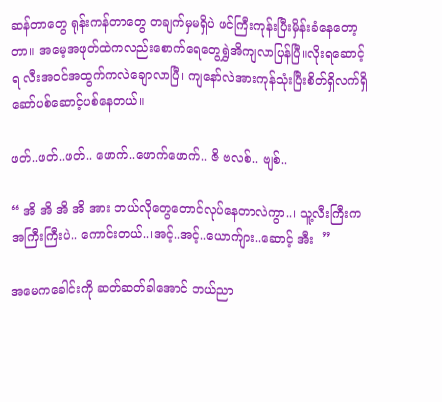ဆန်တာတွေ ရုန်းကန်တာတွေ တချက်မှမရှိပဲ ဖင်ကြီးကုန်းပြီးမှိန်းခံနေတော့တာ။ အမေ့အဖုတ်ထဲကလည်းစောက်ရေတွေရွှဲအိကျလာပြန်ပြီ။လိုးရဆောင့်ရ လီးအဝင်အထွက်ကလဲချောလာပြီ၊ ကျနော်လဲအားကုန်သုံးပြီးစိတ်ရှိလက်ရှိ ဆော်ပစ်ဆောင့်ပစ်နေတယ်။

ဖတ်..ဖတ်..ဖတ်.. ဖောက်..ဖောက်ဖောက်.. ဇိ ဗလစ်.. ဗျစ်..

“ အိ အိ အိ အိ အား ဘယ်လိုတွေတောင်လုပ်နေတာလဲကွာ..၊ သူ့လီးကြီးကအကြီးကြီးပဲ.. ကောင်းတယ်..၊အင့်..အင့်..ယောက်ျား..ဆောင့် အီး  ”

အမေကခေါင်းကို ဆတ်ဆတ်ခါအောင် ဘယ်ညာ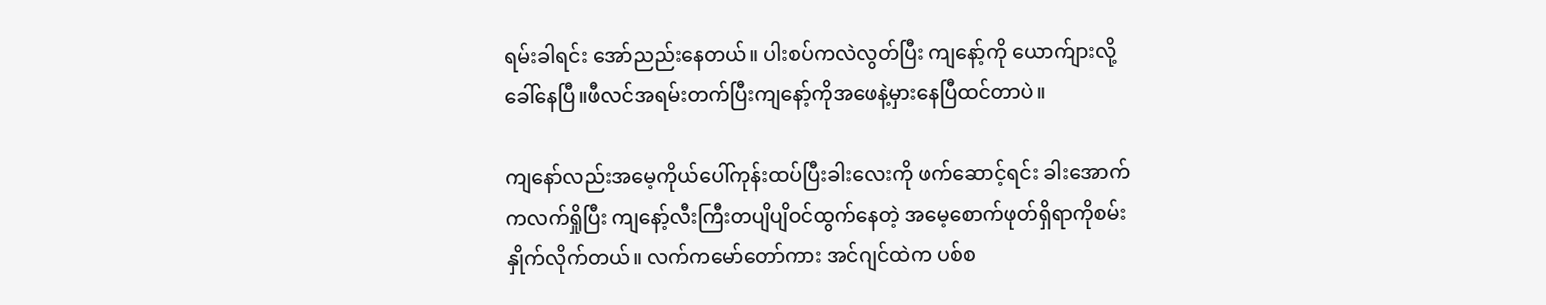ရမ်းခါရင်း အော်ညည်းနေတယ်။ ပါးစပ်ကလဲလွတ်ပြီး ကျနော့်ကို ယောက်ျားလို့ ခေါ်နေပြီ။ဖီလင်အရမ်းတက်ပြီးကျနော့်ကိုအဖေနဲ့မှားနေပြီထင်တာပဲ။

ကျနော်လည်းအမေ့ကိုယ်ပေါ်ကုန်းထပ်ပြီးခါးလေးကို ဖက်ဆောင့်ရင်း ခါးအောက်ကလက်ရှိုပြီး ကျနော့်လီးကြီးတပျိပျိဝင်ထွက်နေတဲ့ အမေ့စောက်ဖုတ်ရှိရာကိုစမ်းနှိုက်လိုက်တယ်။ လက်ကမော်တော်ကား အင်ဂျင်ထဲက ပစ်စ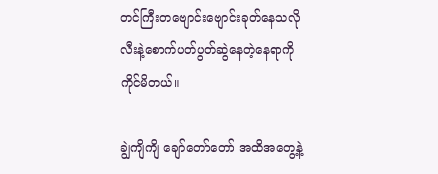တင်ကြီးတဗျောင်းဗျောင်းခုတ်နေသလိုလီးနဲ့စောက်ပတ်ပွတ်ဆွဲနေတဲ့နေရာကိုကိုင်မိတယ်။

ချွဲကျိကျိ ချော်တော်တော် အထိအတွေ့နဲ့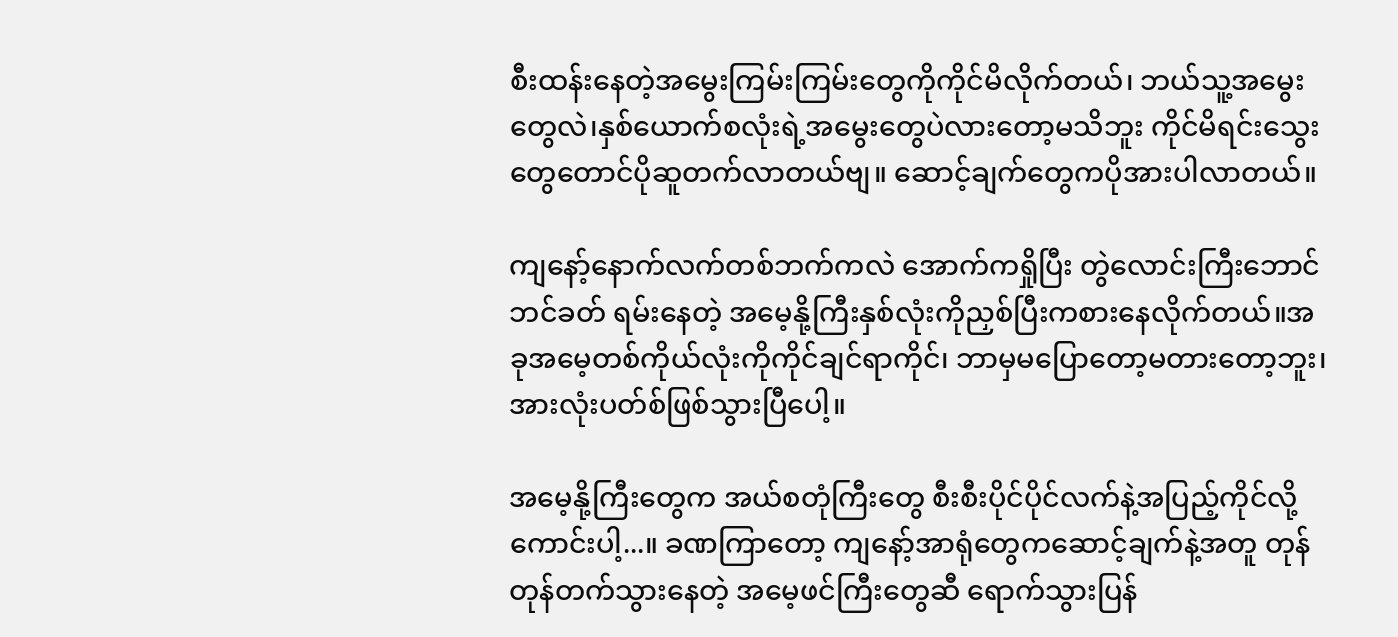စီးထန်းနေတဲ့အမွေးကြမ်းကြမ်းတွေကိုကိုင်မိလိုက်တယ်၊ ဘယ်သူ့အမွေးတွေလဲ၊နှစ်ယောက်စလုံးရဲ့အမွေးတွေပဲလားတော့မသိဘူး ကိုင်မိရင်းသွေးတွေတောင်ပိုဆူတက်လာတယ်ဗျ။ ဆောင့်ချက်တွေကပိုအားပါလာတယ်။

ကျနော့်နောက်လက်တစ်ဘက်ကလဲ အောက်ကရှိုပြီး တွဲလောင်းကြီးဘောင်ဘင်ခတ် ရမ်းနေတဲ့ အမေ့နို့ကြီးနှစ်လုံးကိုညှစ်ပြီးကစားနေလိုက်တယ်။အခုအမေ့တစ်ကိုယ်လုံးကိုကိုင်ချင်ရာကိုင်၊ ဘာမှမပြောတော့မတားတော့ဘူး၊ အားလုံးပတ်စ်ဖြစ်သွားပြီပေါ့။

အမေ့နို့ကြီးတွေက အယ်စတုံကြီးတွေ စီးစီးပိုင်ပိုင်လက်နဲ့အပြည့်ကိုင်လို့ကောင်းပါ့...။ ခဏကြာတော့ ကျနော့်အာရုံတွေကဆောင့်ချက်နဲ့အတူ တုန်တုန်တက်သွားနေတဲ့ အမေ့ဖင်ကြီးတွေဆီ ရောက်သွားပြန်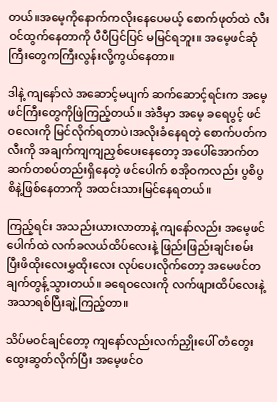တယ်။အမေ့ကိုနောက်ကလိုးနေပေမယ့် စောက်ဖုတ်ထဲ လီးဝင်ထွက်နေတာကို ပီပီပြင်ပြင် မမြင်ရဘူး။ အမေ့ဖင်ဆုံကြီးတွေကကြီးလွန်းလို့ကွယ်နေတာ။

ဒါနဲ့ ကျနော်လဲ အဆောင့်မပျက် ဆက်ဆောင့်ရင်းက အမေ့ဖင်ကြီးတွေကိုဖြဲကြည့်တယ်။ အဲဒီမှာ အမေ့ ခရေပွင့် ဖင်ဝလေးကို မြင်လိုက်ရတာပဲ၊အလိုးခံနေရတဲ့ စောက်ပတ်က လီးကို အချက်ကျကျညှစ်ပေးနေတော့ အပေါ်အောက်တဆက်တစပ်တည်းရှိနေတဲ့ ဖင်ပေါက် စအိုဝကလည်း ပွစိပွစိနဲ့ဖြစ်နေတာကို အထင်းသားမြင်နေရတယ်။

ကြည့်ရင်း အသည်းယားလာတာနဲ့ ကျနော်လည်း အမေ့ဖင်ပေါက်ထဲ လက်ခလယ်ထိပ်လေးနဲ့ ဖြည်းဖြည်းချင်းစမ်းပြီးဖိထိုးလေးမွှထိုးလေး လုပ်ပေးလိုက်တော့ အမေဖင်တချက်တွန့်သွားတယ်။ ခရေဝလေးကို လက်ဖျားထိပ်လေးနဲ့အသာရစ်ပြီးချဲ့ကြည့်တာ။

သိပ်မဝင်ချင်တော့ ကျနော်လည်းလက်ညှိုးပေါ် တံတွေးထွေးဆွတ်လိုက်ပြီး အမေ့ဖင်ဝ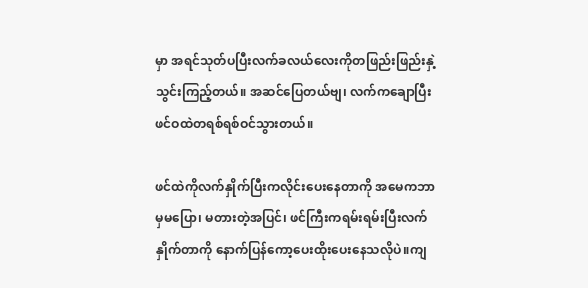မှာ အရင်သုတ်ပပြီးလက်ခလယ်လေးကိုတဖြည်းဖြည်းနှဲ့သွင်းကြည့်တယ်။ အဆင်ပြေတယ်ဗျ၊ လက်ကချောပြီးဖင်ဝထဲတရစ်ရစ်ဝင်သွားတယ်။

ဖင်ထဲကိုလက်နှိုက်ပြီးကလိုင်းပေးနေတာကို အမေကဘာမှမပြော၊ မတားတဲ့အပြင်၊ ဖင်ကြီးကရမ်းရမ်းပြီးလက်နှိုက်တာကို နောက်ပြန်ကော့ပေးထိုးပေးနေသလိုပဲ။ကျ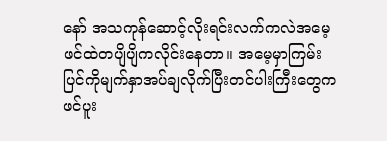နော် အသကုန်ဆောင့်လိုးရင်းလက်ကလဲအမေ့ဖင်ထဲတပျိပျိကလိုင်းနေတာ။ အမေ့မှာကြမ်းပြင်ကိုမျက်နှာအပ်ချလိုက်ပြီးတင်ပါးကြီးတွေကဖင်ပူး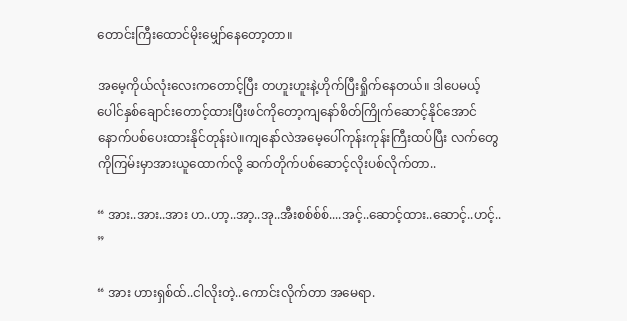တောင်းကြီးထောင်မိုးမျှော်နေတော့တာ။

အမေ့ကိုယ်လုံးလေးကတောင့်ပြီး တဟူးဟူးနဲ့ဟိုက်ပြီးရှိုက်နေတယ်။ ဒါပေမယ့်ပေါင်နှစ်ချောင်းတောင့်ထားပြီးဖင်ကိုတော့ကျနော်စိတ်ကြိုက်ဆောင့်နိုင်အောင်နောက်ပစ်ပေးထားနိုင်တုန်းပဲ။ကျနော်လဲအမေ့ပေါ်ကုန်းကုန်းကြီးထပ်ပြီး လက်တွေကိုကြမ်းမှာအားယူထောက်လို့ ဆက်တိုက်ပစ်ဆောင့်လိုးပစ်လိုက်တာ..

“ အား..အား..အား ဟ..ဟာ့..အာ့..အု..အီးစစ်စ်စ်....အင့်..ဆောင့်ထား..ဆောင့်..ဟင့်..  ”

“ အား ဟားရှစ်ထ်..ငါလိုးတဲ့..ကောင်းလိုက်တာ အမေရာ.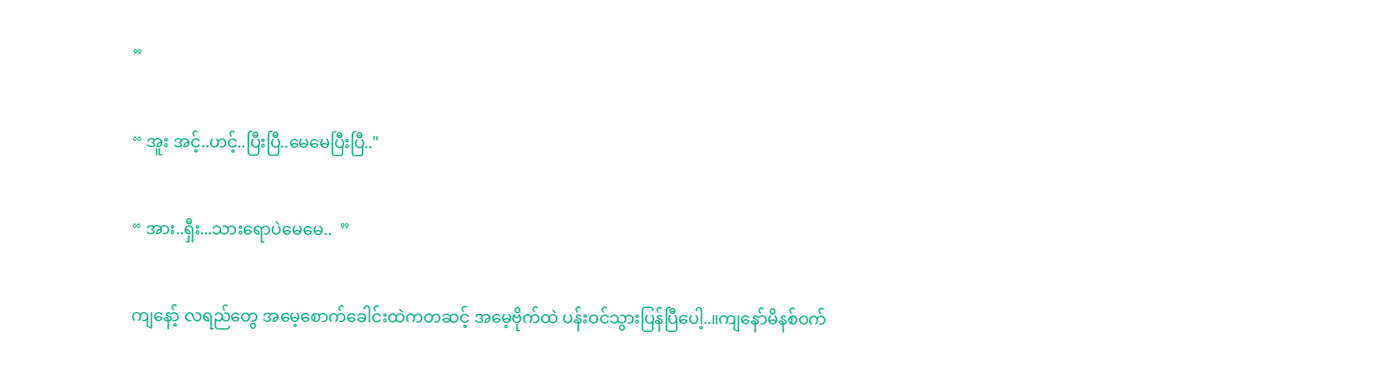”

“ အူး အင့်..ဟင့်..ပြီးပြီ..မေမေပြီးပြီ.."

“ အား..ရှီး...သားရောပဲမေမေ..  ”

ကျနော့် လရည်တွေ အမေ့စောက်ခေါင်းထဲကတဆင့် အမေ့ဗိုက်ထဲ ပန်းဝင်သွားပြန်ပြီပေါ့..။ကျနော်မိနစ်ဝက်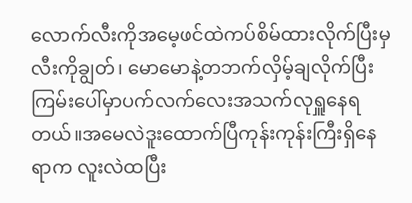လောက်လီးကိုအမေ့ဖင်ထဲကပ်စိမ်ထားလိုက်ပြီးမှ လီးကိုချွတ်၊ မောမောနဲ့တဘက်လှိမ့်ချလိုက်ပြီးကြမ်းပေါ်မှာပက်လက်လေးအသက်လုရှူနေရတယ်။အမေလဲဒူးထောက်ပြီကုန်းကုန်းကြီးရှိနေရာက လူးလဲထပြီး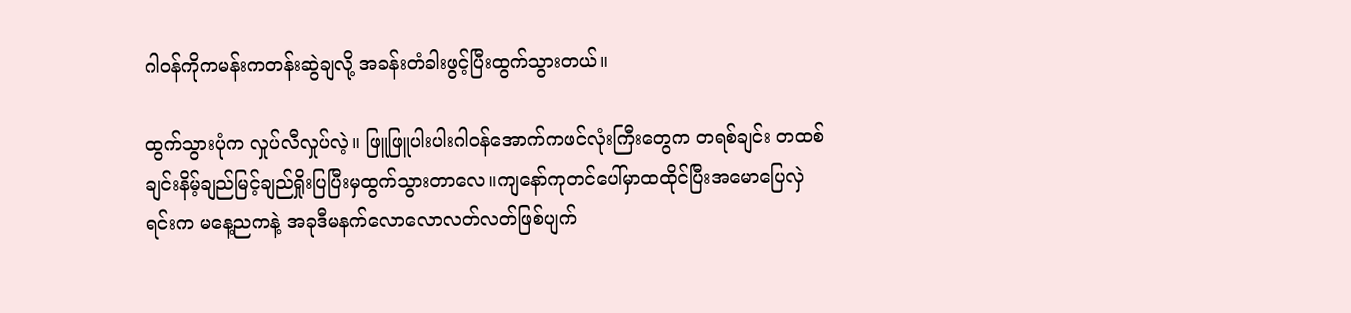ဂါဝန်ကိုကမန်းကတန်းဆွဲချလို့ အခန်းတံခါးဖွင့်ပြီးထွက်သွားတယ်။

ထွက်သွားပုံက လှုပ်လီလှုပ်လဲ့။ ဖြူဖြူပါးပါးဂါဝန်အောက်ကဖင်လုံးကြီးတွေက တရစ်ချင်း တထစ်ချင်းနိမ့်ချည်မြင့်ချည်ရှိုးပြပြီးမှထွက်သွားတာလေ။ကျနော်ကုတင်ပေါ်မှာထထိုင်ပြီးအမောပြေလှဲရင်းက မနေ့ညကနဲ့ အခုဒီမနက်လောလောလတ်လတ်ဖြစ်ပျက်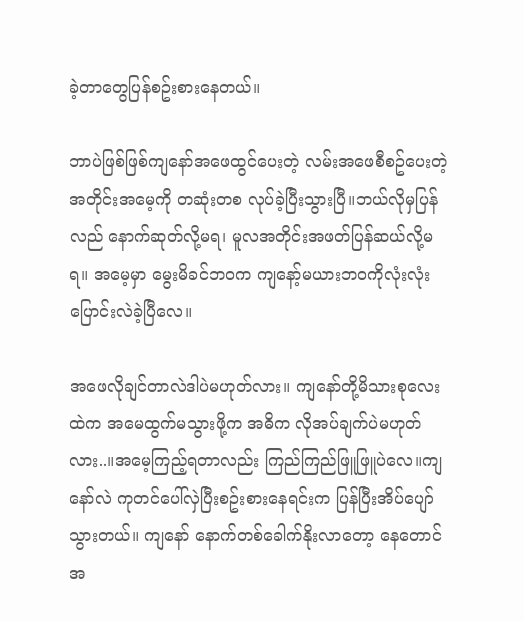ခဲ့တာတွေပြန်စဥ်းစားနေတယ်။

ဘာပဲဖြစ်ဖြစ်ကျနော်အဖေထွင်ပေးတဲ့ လမ်းအဖေစီစဥ်ပေးတဲ့အတိုင်းအမေ့ကို တဆုံးတစ လုပ်ခဲ့ပြီးသွားပြီ။ဘယ်လိုမှပြန်လည် နောက်ဆုတ်လို့မရ၊ မူလအတိုင်းအဖတ်ပြန်ဆယ်လို့မရ။ အမေ့မှာ မွေးမိခင်ဘဝက ကျနော့်မယားဘဝကိုလုံးလုံးပြောင်းလဲခဲ့ပြီလေ။

အဖေလိုချင်တာလဲဒါပဲမဟုတ်လား။ ကျနော်တို့မိသားစုလေးထဲက အမေထွက်မသွားဖို့က အဓိက လိုအပ်ချက်ပဲမဟုတ်လား..။အမေ့ကြည့်ရတာလည်း ကြည်ကြည်ဖြူဖြူပဲလေ။ကျနော်လဲ ကုတင်ပေါ်လှဲပြီးစဥ်းစားနေရင်းက ပြန်ပြီးအိပ်ပျော်သွားတယ်။ ကျနော် နောက်တစ်ခေါက်နိုးလာတော့ နေတောင် အ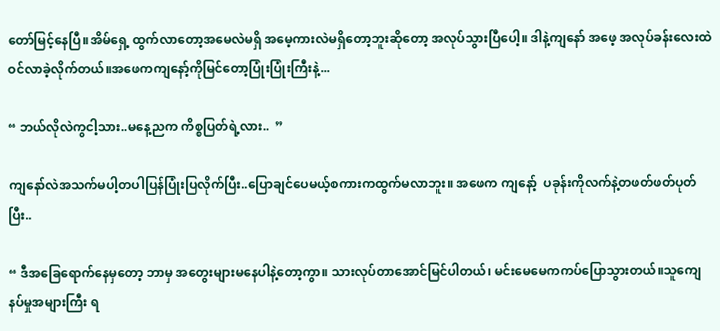တော်မြင့်နေပြီ။အိမ်ရှေ့ ထွက်လာတော့အမေလဲမရှိ အမေ့ကားလဲမရှိတော့ဘူးဆိုတော့ အလုပ်သွားပြီပေါ့။ ဒါနဲ့ကျနော် အဖေ့ အလုပ်ခန်းလေးထဲဝင်လာခဲ့လိုက်တယ်။အဖေကကျနော့်ကိုမြင်တော့ပြုံးပြုံးကြီးနဲ့...

“ ဘယ်လိုလဲကွငါ့သား..မနေ့ညက ကိစ္စပြတ်ရဲ့လား..  ”

ကျနော်လဲအသက်မပါ့တပါပြန်ပြုံးပြလိုက်ပြီး..ပြောချင်ပေမယ့်စကားကထွက်မလာဘူး။ အဖေက ကျနော့်  ပခုန်းကိုလက်နဲ့တဖတ်ဖတ်ပုတ်ပြီး..

“ ဒီအခြေရောက်နေမှတော့ ဘာမှ အတွေးများမနေပါနဲ့တော့ကွာ။ သားလုပ်တာအောင်မြင်ပါတယ်၊ မင်းမေမေကကပ်ပြောသွားတယ်။သူကျေနပ်မှုအများကြီး ရ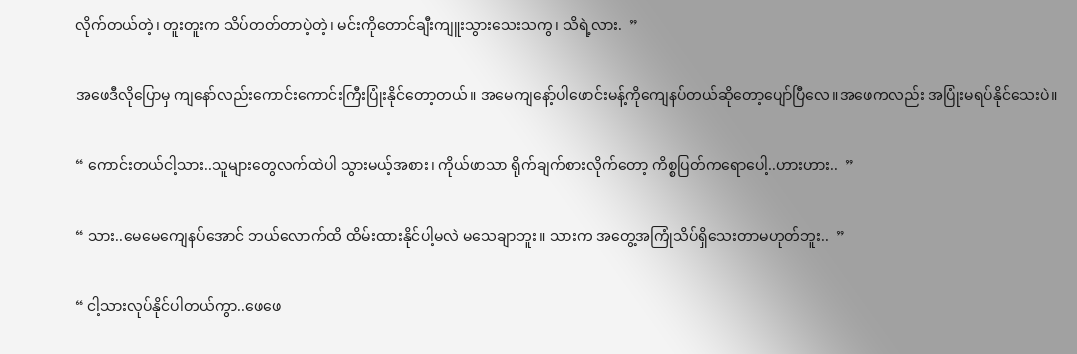လိုက်တယ်တဲ့၊ တူးတူးက သိပ်တတ်တာပဲ့တဲ့၊ မင်းကိုတောင်ချီးကျူးသွားသေးသကွ၊ သိရဲ့လား.  ”

အဖေဒီလိုပြောမှ ကျနော်လည်းကောင်းကောင်းကြီးပြုံးနိုင်တော့တယ်။ အမေကျနော့်ပါဖောင်းမန့်ကိုကျေနပ်တယ်ဆိုတော့ပျော်ပြီလေ။အဖေကလည်း အပြုံးမရပ်နိုင်သေးပဲ။

“ ကောင်းတယ်ငါ့သား..သူများတွေလက်ထဲပါ သွားမယ့်အစား၊ ကိုယ်ဖာသာ ရိုက်ချက်စားလိုက်တော့ ကိစ္စပြတ်ကရောပေါ့..ဟားဟား..  ”

“ သား..မေမေကျေနပ်အောင် ဘယ်လောက်ထိ ထိမ်းထားနိုင်ပါ့မလဲ မသေချာဘူး။ သားက အတွေ့အကြုံသိပ်ရှိသေးတာမဟုတ်ဘူး..  ”

“ ငါ့သားလုပ်နိုင်ပါတယ်ကွာ..ဖေဖေ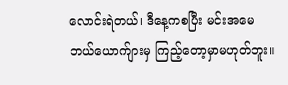လောင်းရဲတယ်၊ ဒီနေ့ကစပြီး မင်းအမေဘယ်ယောက်ျားမှ ကြည့်တော့မှာမဟုတ်ဘူး။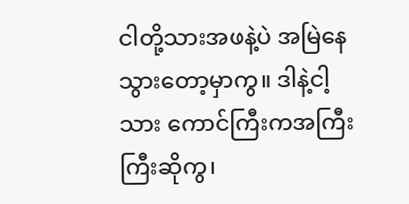ငါတို့သားအဖနဲ့ပဲ အမြဲနေသွားတော့မှာကွ။ ဒါနဲ့ငါ့သား ကောင်ကြီးကအကြီးကြီးဆိုကွ၊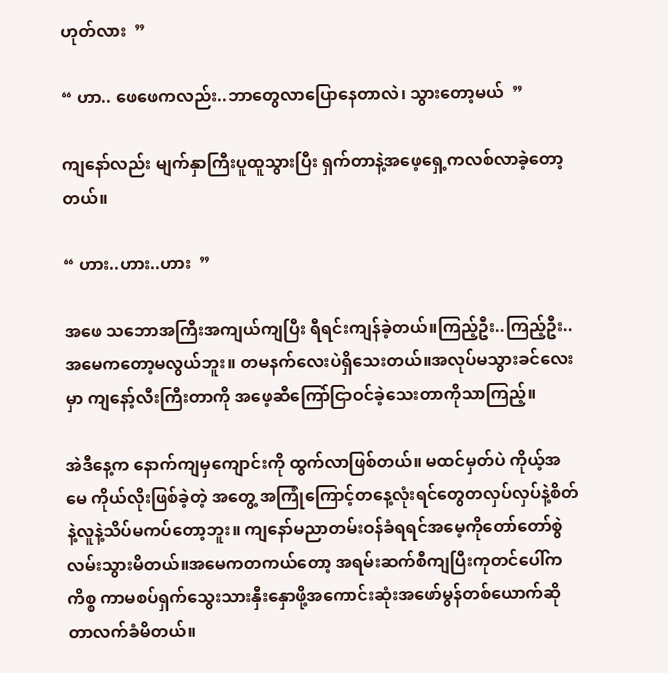ဟုတ်လား  ”

“ ဟာ.. ဖေဖေကလည်း..ဘာတွေလာပြောနေတာလဲ၊ သွားတော့မယ်  ”

ကျနော်လည်း မျက်နှာကြီးပူထူသွားပြီး ရှက်တာနဲ့အဖေ့ရှေ့ကလစ်လာခဲ့တော့တယ်။

“ ဟား..ဟား..ဟား  ”

အဖေ သဘောအကြီးအကျယ်ကျပြီး ရီရင်းကျန်ခဲ့တယ်။ကြည့်ဦး..ကြည့်ဦး..အမေကတော့မလွယ်ဘူး။ တမနက်လေးပဲရှိသေးတယ်။အလုပ်မသွားခင်လေးမှာ ကျနော့်လီးကြီးတာကို အဖေ့ဆီကြော်ငြာဝင်ခဲ့သေးတာကိုသာကြည့်။

အဲဒီနေ့က နောက်ကျမှကျောင်းကို ထွက်လာဖြစ်တယ်။ မထင်မှတ်ပဲ ကိုယ့်အမေ ကိုယ်လိုးဖြစ်ခဲ့တဲ့ အတွေ့ အကြုံကြောင့်တနေ့လုံးရင်တွေတလှပ်လှပ်နဲ့စိတ်နဲ့လူနဲ့သိပ်မကပ်တော့ဘူး။ ကျနော်မညာတမ်းဝန်ခံရရင်အမေ့ကိုတော်တော်စွဲလမ်းသွားမိတယ်။အမေကတကယ်တော့ အရမ်းဆက်စီကျပြီးကုတင်ပေါ်ကကိစ္စ ကာမစပ်ရှက်သွေးသားနှီးနှောဖို့အကောင်းဆုံးအဖော်မွန်တစ်ယောက်ဆိုတာလက်ခံမိတယ်။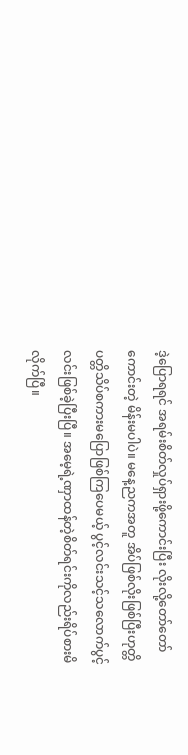ဒဲ့ပြောရရင် အရမ်းစိတ်လှုပ်ရှားဖို့ကောင်းပြီး လိုးလို့တော်တော်ကောင်းတဲ့ မိန်းမပါပဲ။ မနေ့ညကအတူ အိပ်ဖြစ်လိုးဖြစ်ပြီးဟုတ္တိပတ္တိသိပ်စကားမပြောဖြစ်ကြပေမယ့် ပွင့်လင်းသင့်သလောက်ပွင့်လင်းဖြစ်ခဲ့ပြီးပြီ။ အမေ့ရဲ့ဏှာထန်တဲ့စိတ်ရင်းကိုလည်းရိပ်စားမိလိုက်ပြီ။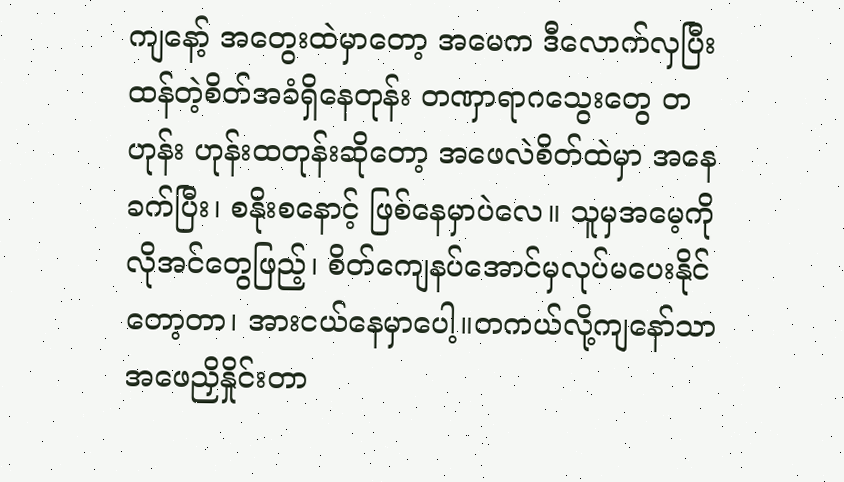ကျနော့် အတွေးထဲမှာတော့ အမေက ဒီလောက်လှပြီး ထန်တဲ့စိတ်အခံရှိနေတုန်း တဏှာရာဂသွေးတွေ တဟုန်း ဟုန်းထတုန်းဆိုတော့ အဖေလဲစိတ်ထဲမှာ အနေခက်ပြီး၊ စနိုးစနောင့် ဖြစ်နေမှာပဲလေ။ သူမှအမေ့ကို လိုအင်တွေဖြည့်၊ စိတ်ကျေနပ်အောင်မှလုပ်မပေးနိုင်တော့တာ၊ အားငယ်နေမှာပေါ့။တကယ်လို့ကျနော်သာအဖေညှိနှိုင်းတာ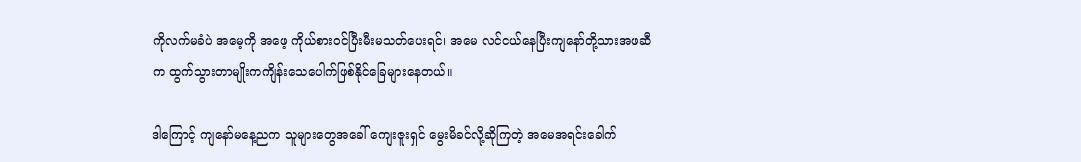ကိုလက်မခံပဲ အမေ့ကို အဖေ့ ကိုယ်စားဝင်ပြီးမီးမသတ်ပေးရင်၊ အမေ လင်ငယ်နေပြီးကျနော်တို့သားအဖဆီက ထွက်သွားတာမျိုးကကျိန်းသေပေါက်ဖြစ်နိုင်ခြေများနေတယ်။

ဒါကြောင့် ကျနော်မနေ့ညက သူများတွေအခေါ် ကျေးဇူးရှင် မွေးမိခင်လို့ဆိုကြတဲ့ အမေအရင်းခေါက်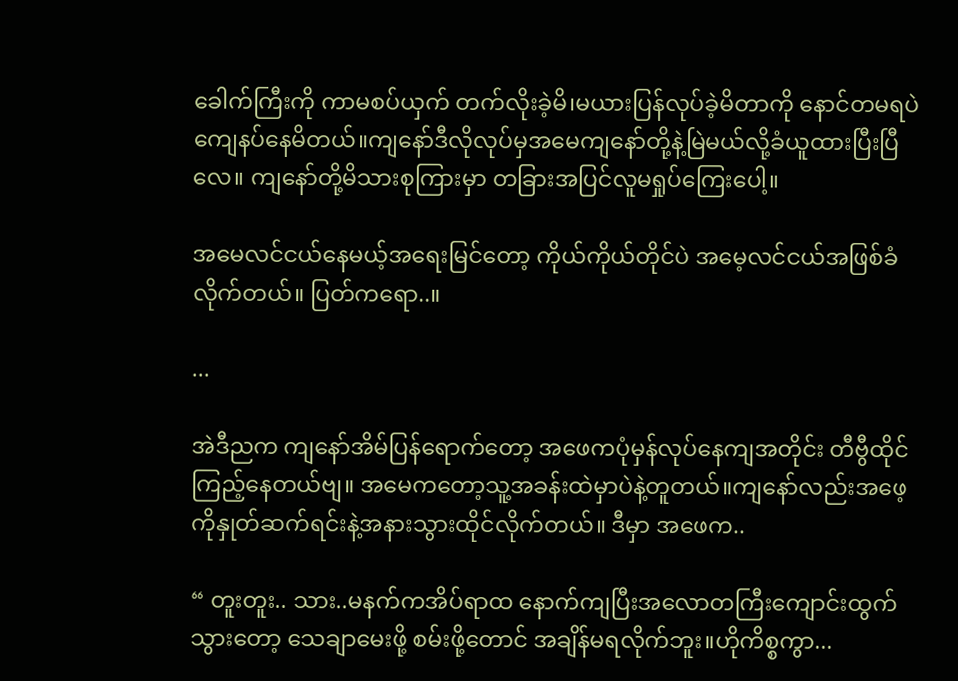ခေါက်ကြီးကို ကာမစပ်ယှက် တက်လိုးခဲ့မိ၊မယားပြန်လုပ်ခဲ့မိတာကို နောင်တမရပဲ ကျေနပ်နေမိတယ်။ကျနော်ဒီလိုလုပ်မှအမေကျနော်တို့နဲ့မြဲမယ်လို့ခံယူထားပြီးပြီလေ။ ကျနော်တို့မိသားစုကြားမှာ တခြားအပြင်လူမရှုပ်ကြေးပေါ့။

အမေလင်ငယ်နေမယ့်အရေးမြင်တော့ ကိုယ်ကိုယ်တိုင်ပဲ အမေ့လင်ငယ်အဖြစ်ခံလိုက်တယ်။ ပြတ်ကရော..။

...

အဲဒီညက ကျနော်အိမ်ပြန်ရောက်တော့ အဖေကပုံမှန်လုပ်နေကျအတိုင်း တီဗွီထိုင်ကြည့်နေတယ်ဗျ။ အမေကတော့သူ့အခန်းထဲမှာပဲနဲ့တူတယ်။ကျနော်လည်းအဖေ့ကိုနှုတ်ဆက်ရင်းနဲ့အနားသွားထိုင်လိုက်တယ်။ ဒီမှာ အဖေက..

“ တူးတူး.. သား..မနက်ကအိပ်ရာထ နောက်ကျပြီးအလောတကြီးကျောင်းထွက်သွားတော့ သေချာမေးဖို့ စမ်းဖို့တောင် အချိန်မရလိုက်ဘူး။ဟိုကိစ္စကွာ...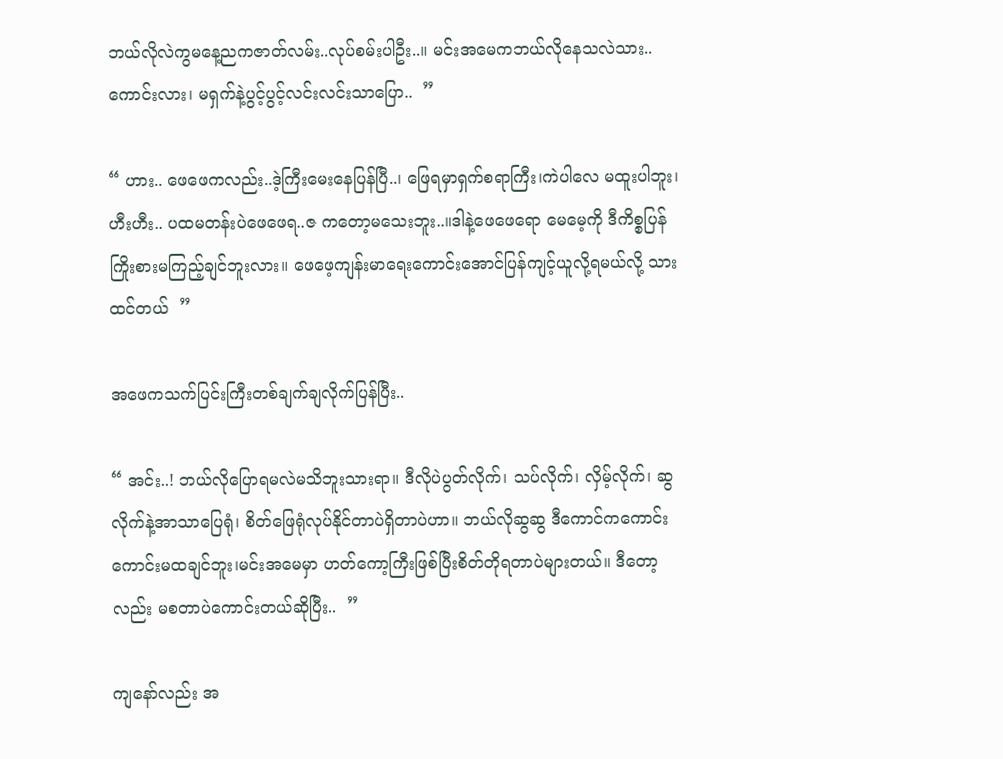ဘယ်လိုလဲကွမနေ့ညကဇာတ်လမ်း..လုပ်စမ်းပါဦး..။ မင်းအမေကဘယ်လိုနေသလဲသား..ကောင်းလား၊ မရှက်နဲ့ပွင့်ပွင့်လင်းလင်းသာပြော..  ”

“ ဟား.. ဖေဖေကလည်း..ဒဲ့ကြီးမေးနေပြန်ပြီ..၊ ဖြေရမှာရှက်စရာကြီး၊ကဲပါလေ မထူးပါဘူး၊ ဟီးဟီး.. ပထမတန်းပဲဖေဖေရ..ဇ ကတော့မသေးဘူး..။ဒါနဲ့ဖေဖေရော မေမေ့ကို ဒီကိစ္စပြန်ကြိုးစားမကြည့်ချင်ဘူးလား။ ဖေဖေ့ကျန်းမာရေးကောင်းအောင်ပြန်ကျင့်ယူလို့ရမယ်လို့ သားထင်တယ်  ”

အဖေကသက်ပြင်းကြီးတစ်ချက်ချလိုက်ပြန်ပြီး..

“ အင်း..! ဘယ်လိုပြောရမလဲမသိဘူးသားရာ။ ဒီလိုပဲပွတ်လိုက်၊ သပ်လိုက်၊ လှိမ့်လိုက်၊ ဆွလိုက်နဲ့အာသာပြေရုံ၊ စိတ်ဖြေရုံလုပ်နိုင်တာပဲရှိတာပဲဟာ။ ဘယ်လိုဆွဆွ ဒီကောင်ကကောင်းကောင်းမထချင်ဘူး၊မင်းအမေမှာ ဟတ်ကော့ကြီးဖြစ်ပြီးစိတ်တိုရတာပဲများတယ်။ ဒီတော့လည်း မစတာပဲကောင်းတယ်ဆိုပြီး..  ”

ကျနော်လည်း အ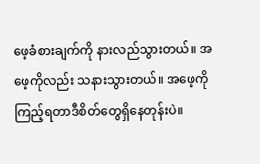ဖေ့ခံစားချက်ကို နားလည်သွားတယ်။ အဖေ့ကိုလည်း သနားသွားတယ်။ အဖေ့ကိုကြည့်ရတာဒီစိတ်တွေရှိနေတုန်းပဲ။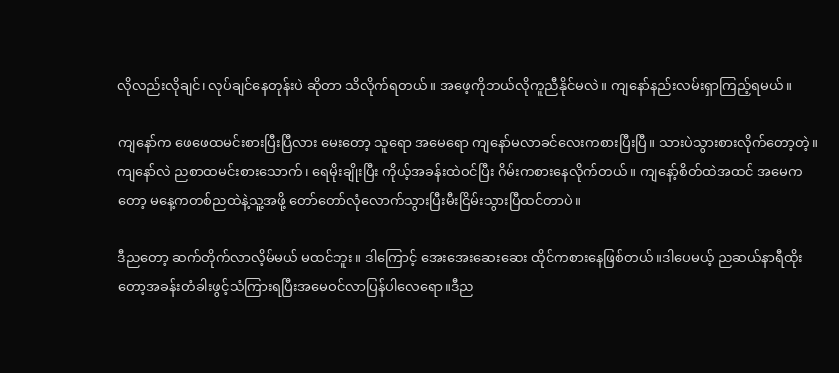လိုလည်းလိုချင်၊ လုပ်ချင်နေတုန်းပဲ ဆိုတာ သိလိုက်ရတယ်။ အဖေ့ကိုဘယ်လိုကူညီနိုင်မလဲ။ ကျနော်နည်းလမ်းရှာကြည့်ရမယ်။

ကျနော်က ဖေဖေထမင်းစားပြီးပြီလား မေးတော့ သူရော အမေရော ကျနော်မလာခင်လေးကစားပြီးပြီ။ သားပဲသွားစားလိုက်တော့တဲ့။ကျနော်လဲ ညစာထမင်းစားသောက်၊ ရေမိုးချိုးပြီး ကိုယ့်အခန်းထဲဝင်ပြီး ဂိမ်းကစားနေလိုက်တယ်။ ကျနော့်စိတ်ထဲအထင် အမေကတော့ မနေ့ကတစ်ညထဲနဲ့သူ့အဖို့ တော်တော်လုံလောက်သွားပြီးမီးငြိမ်းသွားပြီထင်တာပဲ။

ဒီညတော့ ဆက်တိုက်လာလိ့မ်မယ် မထင်ဘူး။ ဒါကြောင့် အေးအေးဆေးဆေး ထိုင်ကစားနေဖြစ်တယ်။ဒါပေမယ့် ညဆယ်နာရီထိုးတော့အခန်းတံခါးဖွင့်သံကြားရပြီးအမေဝင်လာပြန်ပါလေရော။ဒီည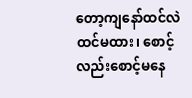တော့ကျနော်ထင်လဲထင်မထား၊ စောင့်လည်းစောင့်မနေ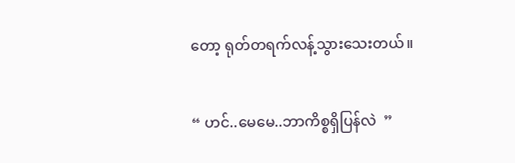တော့ ရုတ်တရက်လန့်သွားသေးတယ်။

“ ဟင်..မေမေ..ဘာကိစ္စရှိပြန်လဲ  ”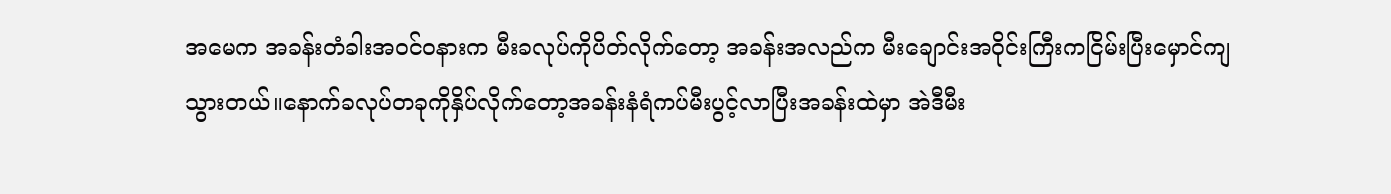အမေက အခန်းတံခါးအဝင်ဝနားက မီးခလုပ်ကိုပိတ်လိုက်တော့ အခန်းအလည်က မီးချောင်းအဝိုင်းကြီးကငြိမ်းပြီးမှောင်ကျသွားတယ်။နောက်ခလုပ်တခုကိုနှိပ်လိုက်တော့အခန်းနံရံကပ်မီးပွင့်လာပြီးအခန်းထဲမှာ အဲဒီမီး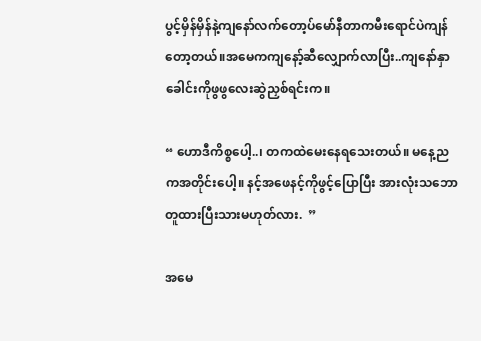ပွင့်မှိန်မှိန်နဲ့ကျနော်လက်တော့ပ်မော်နီတာကမီးရောင်ပဲကျန်တော့တယ်။အမေကကျနော့်ဆီလျှောက်လာပြီး..ကျနော်နှာခေါင်းကိုဖွဖွလေးဆွဲညှစ်ရင်းက။

“ ဟောဒီကိစ္စပေါ့..၊ တကထဲမေးနေရသေးတယ်။ မနေ့ညကအတိုင်းပေါ့။ နင့်အဖေနင့်ကိုဖွင့်ပြောပြီး အားလုံးသဘောတူထားပြီးသားမဟုတ်လား.  ”

အမေ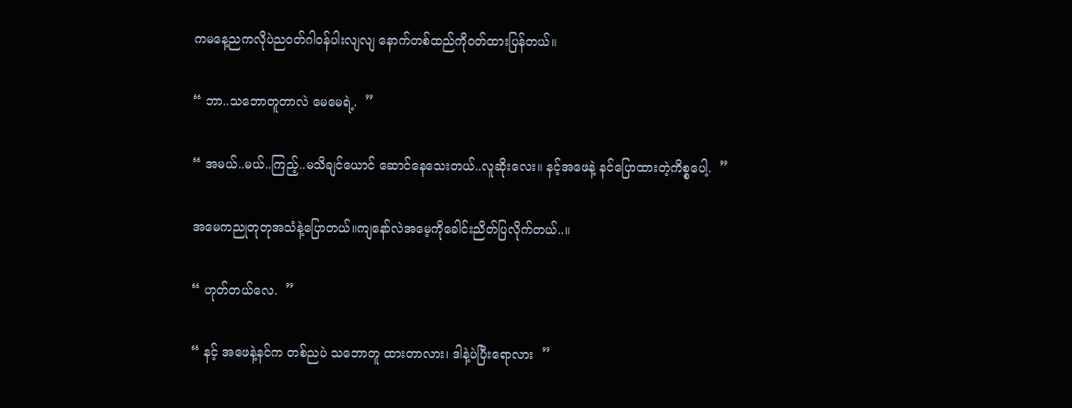ကမနေ့ညကလိုပဲညဝတ်ဂါဝန်ပါးလျလျ နောက်တစ်ထည်ကိုဝတ်ထားပြန်တယ်။

“ ဘာ..သဘောတူတာလဲ မေမေရဲ့.  ”

“ အမယ်..မယ်..ကြည့်..မသိချင်ယောင် ဆောင်နေသေးတယ်..လူဆိုးလေး။ နင့်အဖေနဲ့ နင်ပြောထားတဲ့ကိစ္စပေါ့.  ”

အမေကညုတုတုအသံနဲ့ပြောတယ်။ကျနော်လဲအမေ့ကိုခေါင်းညိတ်ပြလိုက်တယ်..။

“ ဟုတ်တယ်လေ.  ”

“ နင့် အဖေနဲ့နင်က တစ်ညပဲ သဘောတူ ထားတာလား၊ ဒါနဲ့ပဲပြီးရောလား  ”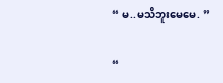“ မ..မသိဘူးမေမေ. ”

“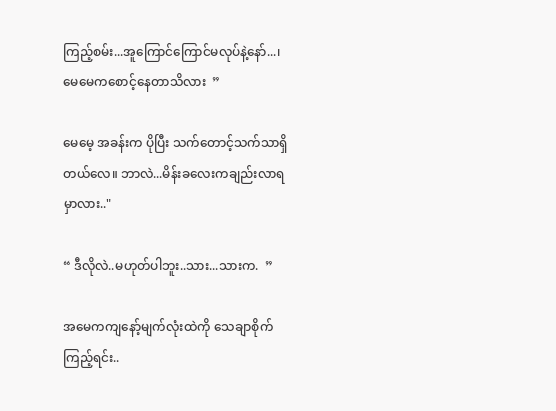ကြည့်စမ်း...အူကြောင်ကြောင်မလုပ်နဲ့နော်...၊ မေမေကစောင့်နေတာသိလား  ”

မေမေ့ အခန်းက ပိုပြီး သက်တောင့်သက်သာရှိတယ်လေ။ ဘာလဲ...မိန်းခလေးကချည်းလာရမှာလား.."

“ ဒီလိုလဲ..မဟုတ်ပါဘူး..သား...သားက.  ”

အမေကကျနော့်မျက်လုံးထဲကို သေချာစိုက်ကြည့်ရင်း..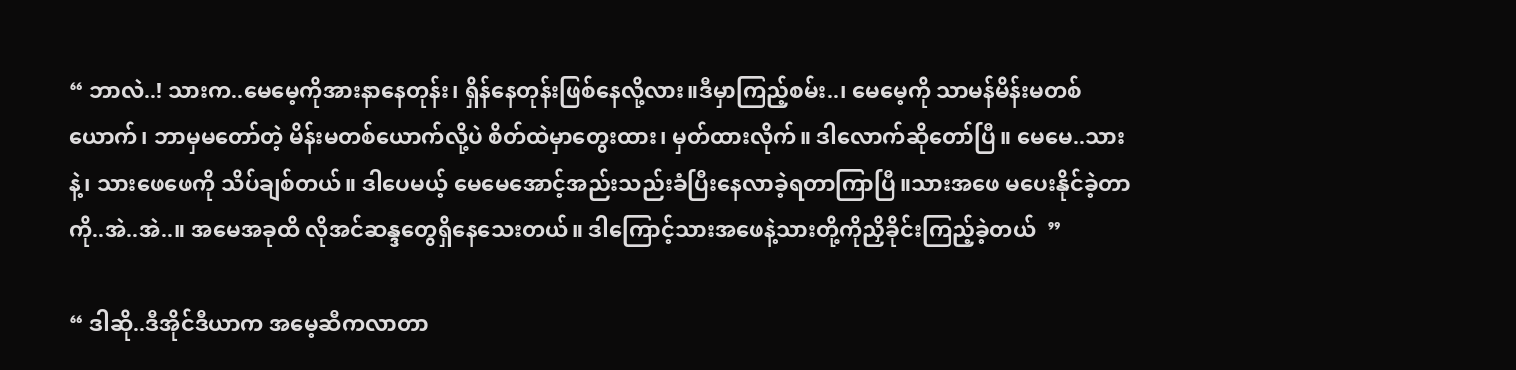“ ဘာလဲ..! သားက..မေမေ့ကိုအားနာနေတုန်း၊ ရှိန်နေတုန်းဖြစ်နေလို့လား။ဒီမှာကြည့်စမ်း..၊ မေမေ့ကို သာမန်မိန်းမတစ်ယောက်၊ ဘာမှမတော်တဲ့ မိန်းမတစ်ယောက်လို့ပဲ စိတ်ထဲမှာတွေးထား၊ မှတ်ထားလိုက်။ ဒါလောက်ဆိုတော်ပြီ။ မေမေ..သားနဲ့၊ သားဖေဖေကို သိပ်ချစ်တယ်။ ဒါပေမယ့် မေမေအောင့်အည်းသည်းခံပြီးနေလာခဲ့ရတာကြာပြီ။သားအဖေ မပေးနိုင်ခဲ့တာကို..အဲ..အဲ..။ အမေအခုထိ လိုအင်ဆန္ဒတွေရှိနေသေးတယ်။ ဒါကြောင့်သားအဖေနဲ့သားတို့ကိုညှိခိုင်းကြည့်ခဲ့တယ်  ”

“ ဒါဆို..ဒီအိုင်ဒီယာက အမေ့ဆီကလာတာ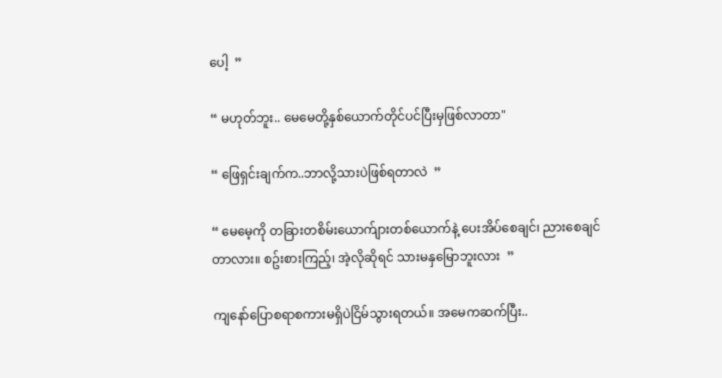ပေါ့  ”

“ မဟုတ်ဘူး.. မေမေတို့နှစ်ယောက်တိုင်ပင်ပြီးမှဖြစ်လာတာ"

“ ဖြေရှင်းချက်က..ဘာလို့သားပဲဖြစ်ရတာလဲ  ”

“ မေမေ့ကို တခြားတစိမ်းယောက်ျားတစ်ယောက်နဲ့ ပေးအိပ်စေချင်၊ ညားစေချင်တာလား။ စဥ်းစားကြည့်၊ အဲ့လိုဆိုရင် သားမနှမြောဘူးလား  ”

ကျနော်ပြောစရာစကားမရှိပဲငြိမ်သွားရတယ်။ အမေကဆက်ပြီး..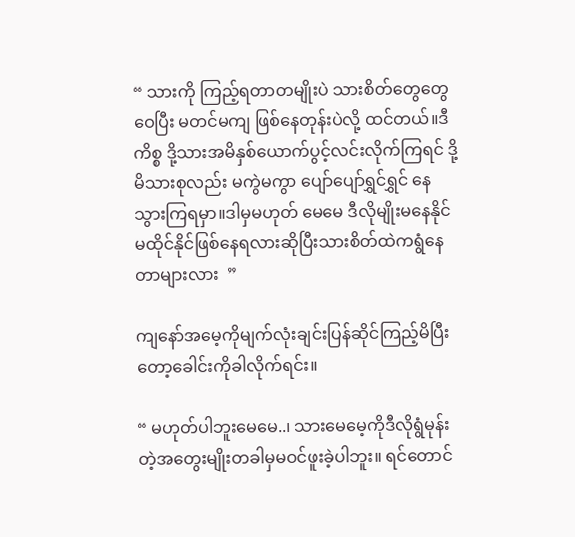“ သားကို ကြည့်ရတာတမျိုးပဲ သားစိတ်တွေတွေဝေပြီး မတင်မကျ ဖြစ်နေတုန်းပဲလို့ ထင်တယ်။ဒီကိစ္စ ဒို့သားအမိနှစ်ယောက်ပွင့်လင်းလိုက်ကြရင် ဒို့မိသားစုလည်း မကွဲမကွာ ပျော်ပျော်ရွှင်ရွှင် နေသွားကြရမှာ။ဒါမှမဟုတ် မေမေ ဒီလိုမျိုးမနေနိုင်မထိုင်နိုင်ဖြစ်နေရလားဆိုပြီးသားစိတ်ထဲကရွံနေတာများလား  ”

ကျနော်အမေ့ကိုမျက်လုံးချင်းပြန်ဆိုင်ကြည့်မိပြီးတော့ခေါင်းကိုခါလိုက်ရင်း။

“ မဟုတ်ပါဘူးမေမေ..၊ သားမေမေ့ကိုဒီလိုရွံမုန်းတဲ့အတွေးမျိုးတခါမှမဝင်ဖူးခဲ့ပါဘူး။ ရင်တောင်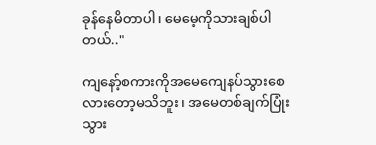ခုန်နေမိတာပါ၊ မေမေ့ကိုသားချစ်ပါတယ်.."

ကျနော့်စကားကိုအမေကျေနပ်သွားစေလားတော့မသိဘူး၊ အမေတစ်ချက်ပြုံးသွား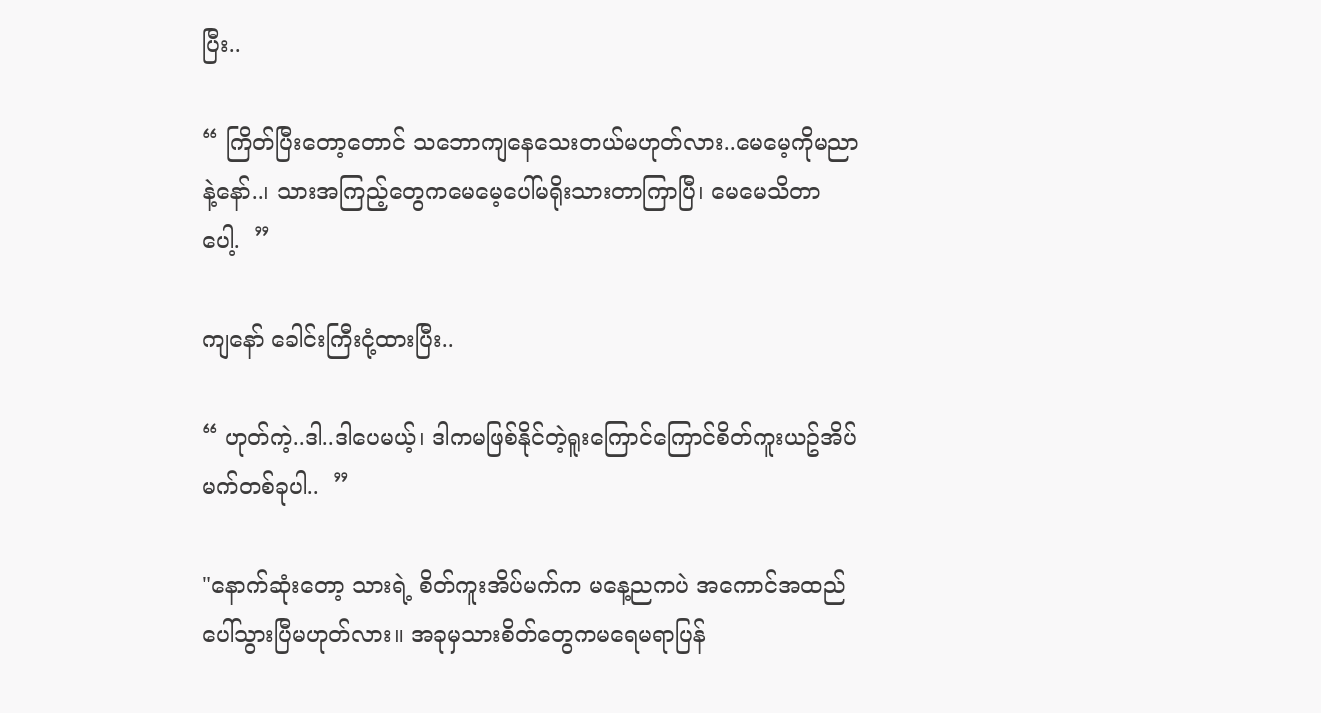ပြီး..

“ ကြိတ်ပြီးတော့တောင် သဘောကျနေသေးတယ်မဟုတ်လား..မေမေ့ကိုမညာနဲ့နော်..၊ သားအကြည့်တွေကမေမေ့ပေါ်မရိုးသားတာကြာပြီ၊ မေမေသိတာပေါ့.  ”

ကျနော် ခေါင်းကြီးငုံ့ထားပြီး..

“ ဟုတ်ကဲ့..ဒါ..ဒါပေမယ့်၊ ဒါကမဖြစ်နိုင်တဲ့ရူးကြောင်ကြောင်စိတ်ကူးယဥ်အိပ်မက်တစ်ခုပါ..  ”

"နောက်ဆုံးတော့ သားရဲ့ စိတ်ကူးအိပ်မက်က မနေ့ညကပဲ အကောင်အထည်ပေါ်သွားပြီမဟုတ်လား။ အခုမှသားစိတ်တွေကမရေမရာပြန်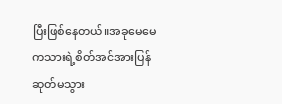ပြီးဖြစ်နေတယ်။အခုမေမေကသားရဲ့စိတ်အင်အားပြန်ဆုတ်မသွား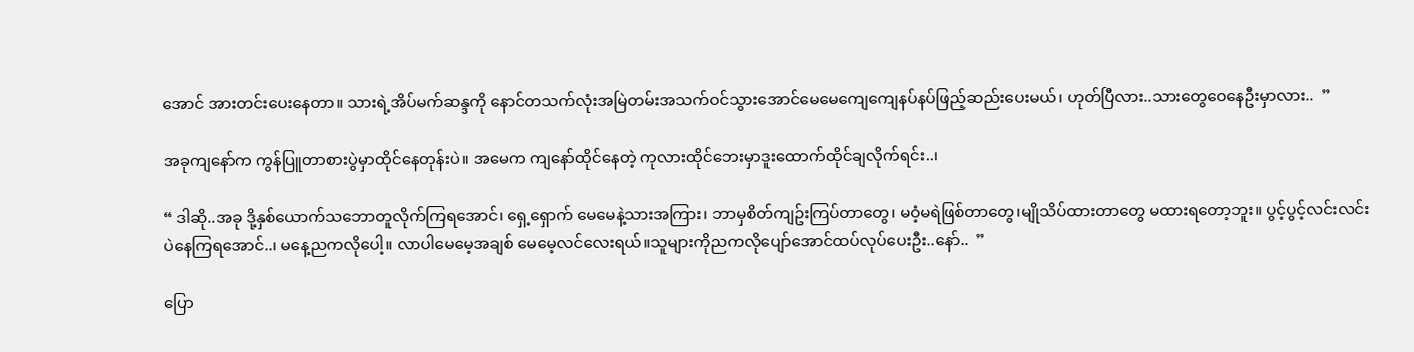အောင် အားတင်းပေးနေတာ။ သားရဲ့အိပ်မက်ဆန္ဒကို နောင်တသက်လုံးအမြဲတမ်းအသက်ဝင်သွားအောင်မေမေကျေကျေနပ်နပ်ဖြည့်ဆည်းပေးမယ်၊ ဟုတ်ပြီလား..သားတွေဝေနေဦးမှာလား..  ”

အခုကျနော်က ကွန်ပြူတာစားပွဲမှာထိုင်နေတုန်းပဲ။ အမေက ကျနော်ထိုင်နေတဲ့ ကုလားထိုင်ဘေးမှာဒူးထောက်ထိုင်ချလိုက်ရင်း..၊

“ ဒါဆို..အခု ဒို့နှစ်ယောက်သဘောတူလိုက်ကြရအောင်၊ ရှေ့ရှောက် မေမေနဲ့သားအကြား၊ ဘာမှစိတ်ကျဥ်းကြပ်တာတွေ၊ မဝံ့မရဲဖြစ်တာတွေ၊မျိုသိပ်ထားတာတွေ မထားရတော့ဘူး။ ပွင့်ပွင့်လင်းလင်းပဲနေကြရအောင်..၊ မနေ့ညကလိုပေါ့။ လာပါမေမေ့အချစ် မေမေ့လင်လေးရယ်။သူများကိုညကလိုပျော်အောင်ထပ်လုပ်ပေးဦး..နော်..  ”

ပြော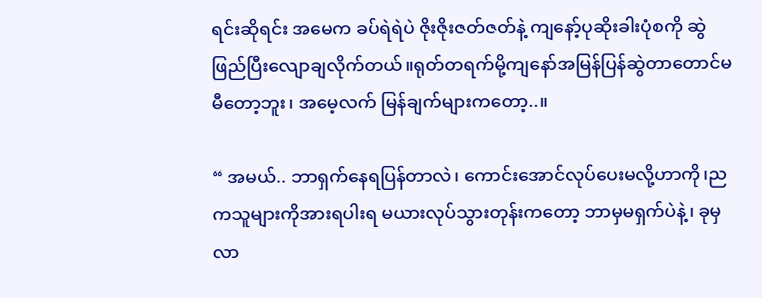ရင်းဆိုရင်း အမေက ခပ်ရဲရဲပဲ ဇိုးဇိုးဇတ်ဇတ်နဲ့ ကျနော့်ပုဆိုးခါးပုံစကို ဆွဲဖြည်ပြီးလျောချလိုက်တယ်။ရုတ်တရက်မို့ကျနော်အမြန်ပြန်ဆွဲတာတောင်မမီတော့ဘူး၊ အမေ့လက် မြန်ချက်များကတော့..။

“ အမယ်.. ဘာရှက်နေရပြန်တာလဲ၊ ကောင်းအောင်လုပ်ပေးမလို့ဟာကို၊ညကသူများကိုအားရပါးရ မယားလုပ်သွားတုန်းကတော့ ဘာမှမရှက်ပဲနဲ့၊ ခုမှလာ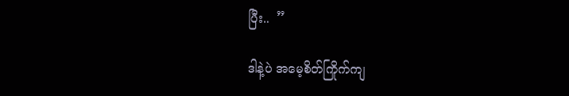ပြီး..  ”

ဒါနဲ့ပဲ အမေ့စိတ်ကြိုက်ကျ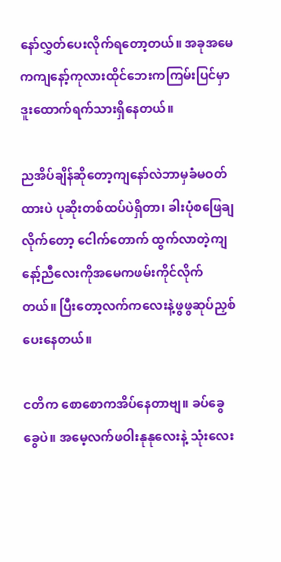နော်လွှတ်ပေးလိုက်ရတော့တယ်။ အခုအမေကကျနော့်ကုလားထိုင်ဘေးကကြမ်းပြင်မှာဒူးထောက်ရက်သားရှိနေတယ်။

ညအိပ်ချိန်ဆိုတော့ကျနော်လဲဘာမှခံမဝတ်ထားပဲ ပုဆိုးတစ်ထပ်ပဲရှိတာ၊ ခါးပုံစဖြေချလိုက်တော့ ငေါက်တောက် ထွက်လာတဲ့ကျနော့်ညီလေးကိုအမေကဖမ်းကိုင်လိုက်တယ်။ ပြီးတော့လက်ကလေးနဲ့ဖွဖွဆုပ်ညှစ်ပေးနေတယ်။

ငတိက စောစောကအိပ်နေတာဗျ။ ခပ်ခွေခွေပဲ။ အမေ့လက်ဖဝါးနုနုလေးနဲ့ သုံးလေး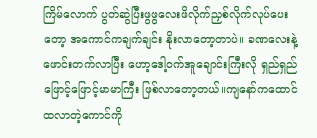ကြိမ်လောက် ပွတ်ဆွဲပြီးဖွဖွလေးဖိလိုက်ညှစ်လိုက်လုပ်ပေးတော့ အကောင်ကချက်ချင်း နိုးလာတော့တာပဲ။ ခဏလေးနဲ့ ဖောင်းတက်လာပြီး ဟော့ဒေါ့ဝက်အူချောင်းကြီးလို ရှည်ရှည်ဖြောင့်ဖြောင့်မာမာကြီး ဖြစ်လာတော့တယ်။ကျနော်ကထောင်ထလာတဲ့ကောင်ကို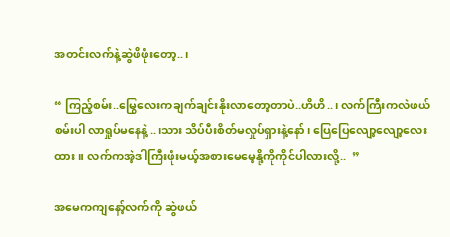အတင်းလက်နဲ့ဆွဲဖိဖုံးတော့..၊

“ ကြည့်စမ်း..မြွေလေးကချက်ချင်းနိုးလာတော့တာပဲ..ဟိဟိ..၊ လက်ကြီးကလဲဖယ်စမ်းပါ လာရှုပ်မနေနဲ့..၊သား သိပ်ပီးစိတ်မလှုပ်ရှားနဲ့နော်၊ ပြေပြေလျော့လျော့လေးထား။ လက်ကအဲ့ဒါကြီးဖုံးမယ့်အစားမေမေ့နို့ကိုကိုင်ပါလားလို့..  ”

အမေကကျနော့်လက်ကို ဆွဲဖယ်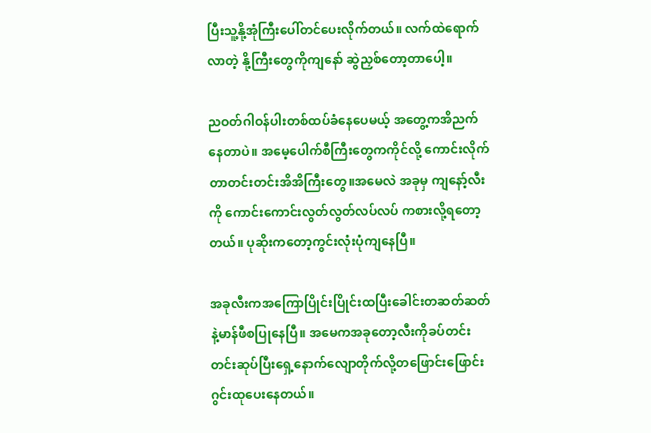ပြီးသူ့နို့အုံကြီးပေါ်တင်ပေးလိုက်တယ်။ လက်ထဲရောက်လာတဲ့ နို့ကြီးတွေကိုကျနော် ဆွဲညှစ်တော့တာပေါ့။

ညဝတ်ဂါဝန်ပါးတစ်ထပ်ခံနေပေမယ့် အတွေ့ကအိညက်နေတာပဲ။ အမေ့ပေါက်စီကြီးတွေကကိုင်လို့ ကောင်းလိုက်တာတင်းတင်းအိအိကြီးတွေ။အမေလဲ အခုမှ ကျနော့်လီးကို ကောင်းကောင်းလွတ်လွတ်လပ်လပ် ကစားလို့ရတော့တယ်။ ပုဆိုးကတော့ကွင်းလုံးပုံကျနေပြီ။

အခုလီးကအကြောပြိုင်းပြိုင်းထပြီးခေါင်းတဆတ်ဆတ်နဲ့မာန်ဖီစပြုနေပြီ။ အမေကအခုတော့လီးကိုခပ်တင်းတင်းဆုပ်ပြီးရှေ့နောက်လျောတိုက်လို့တဖြောင်းဖြောင်းဂွင်းထုပေးနေတယ်။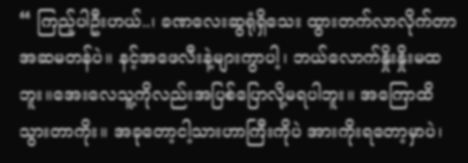“ ကြည့်ပါဦးဟယ်..၊ ခဏလေးဆွရုံရှိသေး ထွားတက်လာလိုက်တာအဆမတန်ပဲ။ နင့်အဖေလီးနဲ့များကွာပါ့၊ ဘယ်လောက်နှိုးနှိုးမထဘူး။အေးလေသူ့ကိုလည်းအပြစ်ပြောလို့မရပါဘူး။ အကြောထိသွားတာကိုး။ အခုတော့ငါ့သားဟာကြီးကိုပဲ အားကိုးရတော့မှာပဲ၊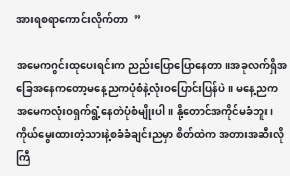အားရစရာကောင်းလိုက်တာ  ”

အမေကဂွင်းထုပေးရင်းက ညည်းပြောပြောနေတာ။အခုလက်ရှိအခြေအနေကတော့မနေ့ညကပုံစံနဲ့လုံးဝပြောင်းပြန်ပဲ။ မနေ့ညကအမေကလုံးဝရှက်ရွံ့နေတဲပုံစံမျိုးပါ။ နို့တောင်အကိုင်မခံဘူး၊ကိုယ်မွေးထားတဲ့သားနဲ့စခံခံချင်းညမှာ စိတ်ထဲက အတားအဆီးလိုကြီ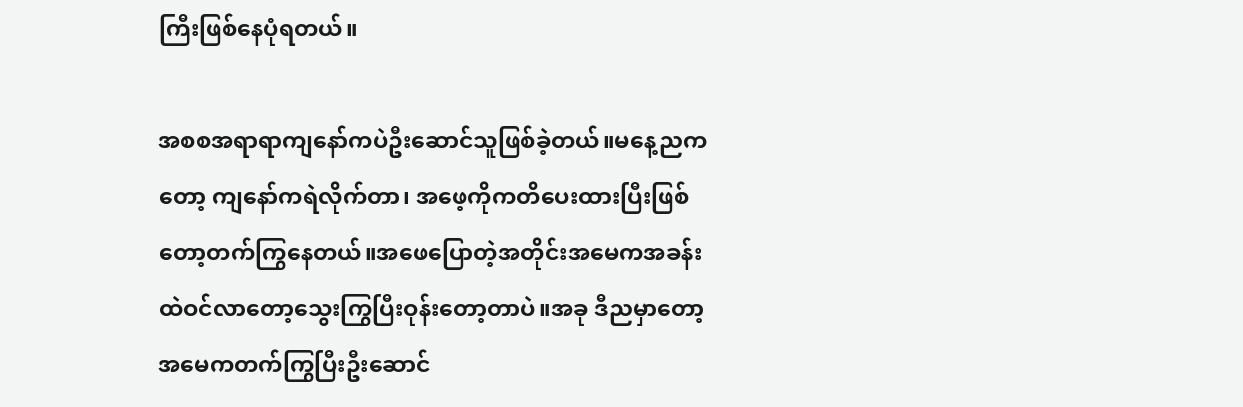ကြီးဖြစ်နေပုံရတယ်။

အစစအရာရာကျနော်ကပဲဦးဆောင်သူဖြစ်ခဲ့တယ်။မနေ့ညကတော့ ကျနော်ကရဲလိုက်တာ၊ အဖေ့ကိုကတိပေးထားပြီးဖြစ်တော့တက်ကြွနေတယ်။အဖေပြောတဲ့အတိုင်းအမေကအခန်းထဲဝင်လာတော့သွေးကြွပြီးဝုန်းတော့တာပဲ။အခု ဒီညမှာတော့ အမေကတက်ကြွပြီးဦးဆောင်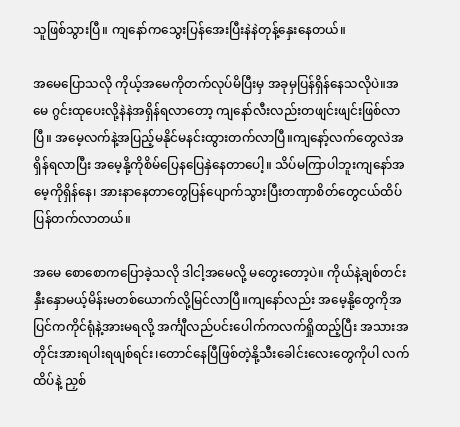သူဖြစ်သွားပြီ။ ကျနော်ကသွေးပြန်အေးပြီးနဲနဲတုန့်နှေးနေတယ်။

အမေပြောသလို ကိုယ့်အမေကိုတက်လုပ်မိပြီးမှ အခုမှပြန်ရှိန်နေသလိုပဲ။အမေ ဂွင်းထုပေးလို့နဲနဲအရှိန်ရလာတော့ ကျနော်လီးလည်းတဖျင်းဖျင်းဖြစ်လာပြီ။ အမေ့လက်နဲ့အပြည့်မနိုင်မနင်းထွားတက်လာပြီ။ကျနော့်လက်တွေလဲအရှိန်ရလာပြီး အမေ့နို့ကိုစိမ်ပြေနပြေနှဲနေတာပေါ့။ သိပ်မကြာပါဘူးကျနော်အမေ့ကိုရှိန်နေ၊ အားနာနေတာတွေပြန်ပျောက်သွားပြီးတဏှာစိတ်တွေငယ်ထိပ်ပြန်တက်လာတယ်။

အမေ စောစောကပြောခဲ့သလို ဒါငါ့အမေလို့ မတွေးတော့ပဲ။ ကိုယ်နဲ့ချစ်တင်းနှီးနှောမယ့်မိန်းမတစ်ယောက်လို့မြင်လာပြီ။ကျနော်လည်း အမေ့နို့တွေကိုအပြင်ကကိုင်ရုံနဲ့အားမရလို့ အင်္ကျီလည်ပင်းပေါက်ကလက်ရှိုထည့်ပြီး အသားအတိုင်းအားရပါးရဖျစ်ရင်း၊တောင်နေပြီဖြစ်တဲ့နို့သီးခေါင်းလေးတွေကိုပါ လက်ထိပ်နဲ့ ညှစ်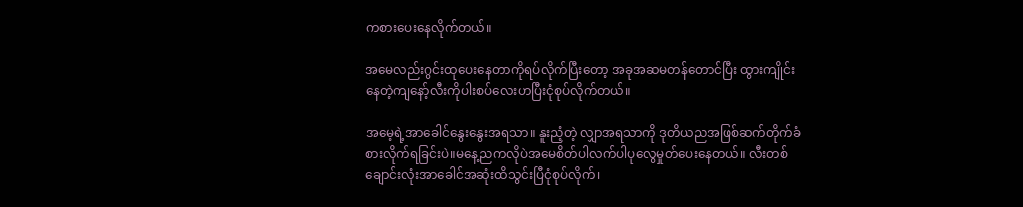ကစားပေးနေလိုက်တယ်။

အမေလည်းဂွင်းထုပေးနေတာကိုရပ်လိုက်ပြီးတော့ အခုအဆမတန်တောင်ပြီး ထွားကျိုင်းနေတဲ့ကျနော့်လီးကိုပါးစပ်လေးဟပြီးငုံစုပ်လိုက်တယ်။

အမေ့ရဲ့အာခေါင်နွေးနွေးအရသာ။ နူးညံ့တဲ့ လျှာအရသာကို ဒုတိယညအဖြစ်ဆက်တိုက်ခံစားလိုက်ရခြင်းပဲ။မနေ့ညကလိုပဲအမေစိတ်ပါလက်ပါပုလွေမှုတ်ပေးနေတယ်။ လီးတစ်ချောင်းလုံးအာခေါင်အဆုံးထိသွင်းပြီငုံစုပ်လိုက်၊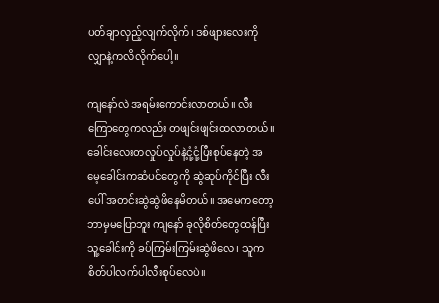ပတ်ချာလှည့်လျက်လိုက်၊ ဒစ်ဖျားလေးကိုလျှာနဲ့ကလိလိုက်ပေါ့။

ကျနော်လဲ အရမ်းကောင်းလာတယ်။ လီးကြောတွေကလည်း တဖျင်းဖျင်းထလာတယ်။ ခေါင်းလေးတလှုပ်လှုပ်နဲ့ငုံ့ငုံ့ပြီးစုပ်နေတဲ့ အမေ့ခေါင်းကဆံပင်တွေကို ဆွဲဆုပ်ကိုင်ပြီး လီးပေါ် အတင်းဆွဲဆွဲဖိနေမိတယ်။ အမေကတော့ ဘာမှမပြောဘူး ကျနော် ခုလိုစိတ်တွေထန်ပြီးသူ့ခေါင်းကို ခပ်ကြမ်းကြမ်းဆွဲဖိလေ၊ သူကစိတ်ပါလက်ပါလီးစုပ်လေပဲ။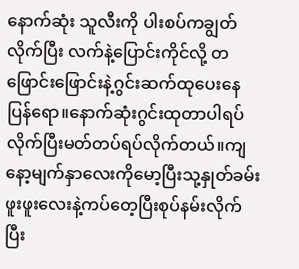နောက်ဆုံး သူလီးကို ပါးစပ်ကချွတ်လိုက်ပြီး လက်နဲ့ပြောင်းကိုင်လို့ တဖြောင်းဖြောင်းနဲ့ဂွင်းဆက်ထုပေးနေပြန်ရော။နောက်ဆုံးဂွင်းထုတာပါရပ်လိုက်ပြီးမတ်တပ်ရပ်လိုက်တယ်။ကျနော့မျက်နှာလေးကိုမော့ပြီးသု့နှုတ်ခမ်းဖူးဖူးလေးနဲ့ကပ်တေ့ပြီးစုပ်နမ်းလိုက်ပြီး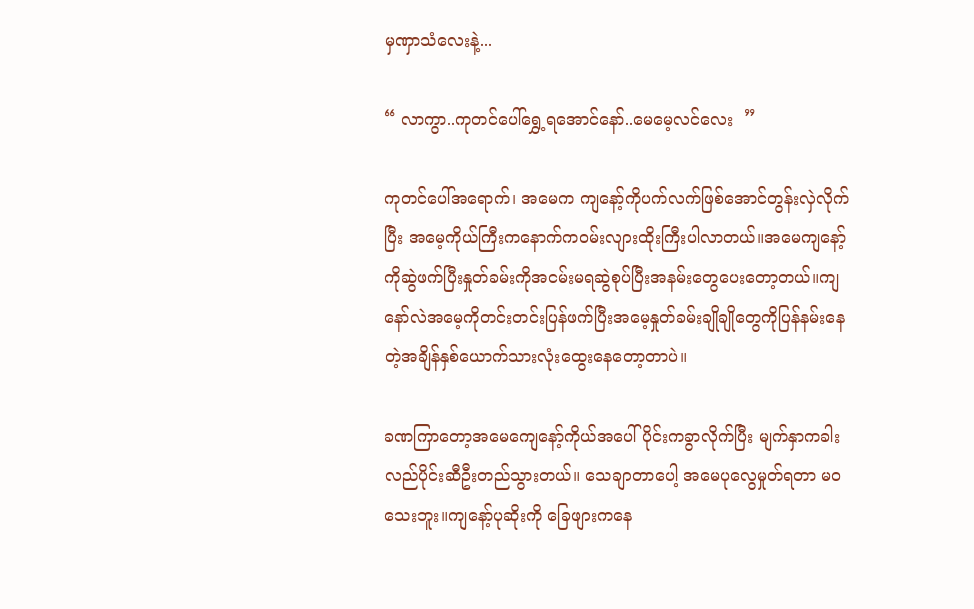မှဏှာသံလေးနဲ့...

“ လာကွာ..ကုတင်ပေါ်ရွှေ့ရအောင်နော်..မေမေ့လင်လေး  ”

ကုတင်ပေါ်အရောက်၊ အမေက ကျနော့်ကိုပက်လက်ဖြစ်အောင်တွန်းလှဲလိုက်ပြီး အမေ့ကိုယ်ကြီးကနောက်ကဝမ်းလျားထိုးကြီးပါလာတယ်။အမေကျနော့်ကိုဆွဲဖက်ပြီးနှုတ်ခမ်းကိုအငမ်းမရဆွဲစုပ်ပြီးအနမ်းတွေပေးတော့တယ်။ကျနော်လဲအမေ့ကိုတင်းတင်းပြန်ဖက်ပြီးအမေ့နှုတ်ခမ်းချိုချိုတွေကိုပြန်နမ်းနေတဲ့အချိန်နှစ်ယောက်သားလုံးထွေးနေတော့တာပဲ။

ခဏကြာတော့အမေကျေနော့်ကိုယ်အပေါ်ပိုင်းကခွာလိုက်ပြီး မျက်နှာကခါးလည်ပိုင်းဆီဦးတည်သွားတယ်။ သေချာတာပေါ့ အမေပုလွေမှုတ်ရတာ မဝသေးဘူး။ကျနော့်ပုဆိုးကို ခြေဖျားကနေ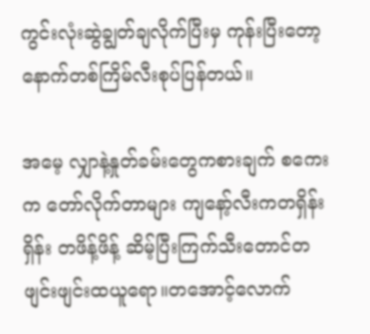ကွင်းလုံးဆွဲချွတ်ချလိုက်ပြီးမှ ကုန်းပြီးတော့နောက်တစ်ကြိမ်လီးစုပ်ပြန်တယ်။

အမေ့ လျှာနဲ့နှုတ်ခမ်းတွေကစားချက် စကေးက တော်လိုက်တာများ ကျနော့်လီးကတရှိန်းရှိန်း တဖိန့်ဖိန့် ဆိမ့်ပြီးကြက်သီးတောင်တဖျင်းဖျင်းထယူရော။တအောင့်လောက်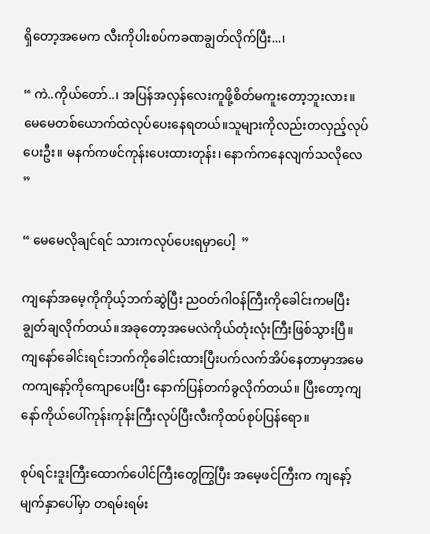ရှိတော့အမေက လီးကိုပါးစပ်ကခဏချွတ်လိုက်ပြီး...၊

“ ကဲ..ကိုယ်တော်..၊ အပြန်အလှန်လေးကူဖို့စိတ်မကူးတော့ဘူးလား။ မေမေတစ်ယောက်ထဲလုပ်ပေးနေရတယ်။သူများကိုလည်းတလှည့်လုပ်ပေးဦး။ မနက်ကဖင်ကုန်းပေးထားတုန်း၊ နောက်ကနေလျက်သလိုလေ  ”

“ မေမေလိုချင်ရင် သားကလုပ်ပေးရမှာပေါ့  ”

ကျနော်အမေ့ကိုကိုယ့်ဘက်ဆွဲပြီး ညဝတ်ဂါဝန်ကြီးကိုခေါင်းကမပြီးချွတ်ချလိုက်တယ်။အခုတော့အမေလဲကိုယ်တုံးလုံးကြီးဖြစ်သွားပြီ။ ကျနော်ခေါင်းရင်းဘက်ကိုခေါင်းထားပြီးပက်လက်အိပ်နေတာမှာအမေကကျနော့်ကိုကျောပေးပြီး နောက်ပြန်တက်ခွလိုက်တယ်။ ပြီးတော့ကျနော်ကိုယ်ပေါ်ကုန်းကုန်းကြီးလုပ်ပြီးလီးကိုထပ်စုပ်ပြန်ရော။

စုပ်ရင်းဒူးကြီးထောက်ပေါင်ကြီးတွေကြွပြီး အမေ့ဖင်ကြီးက ကျနော့်မျက်နှာပေါ်မှာ တရမ်းရမ်း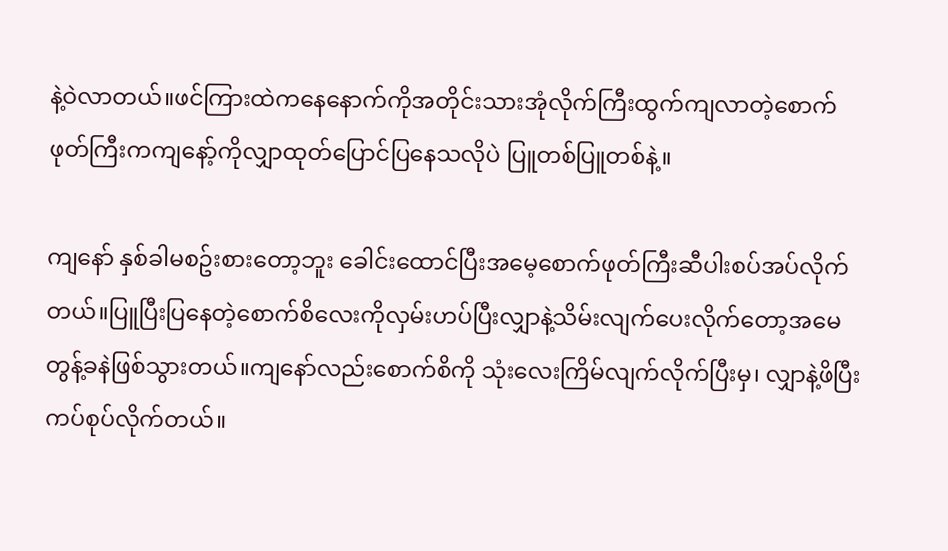နဲ့ဝဲလာတယ်။ဖင်ကြားထဲကနေနောက်ကိုအတိုင်းသားအုံလိုက်ကြီးထွက်ကျလာတဲ့စောက်ဖုတ်ကြီးကကျနော့်ကိုလျှာထုတ်ပြောင်ပြနေသလိုပဲ ပြူတစ်ပြူတစ်နဲ့။

ကျနော် နှစ်ခါမစဥ်းစားတော့ဘူး ခေါင်းထောင်ပြီးအမေ့စောက်ဖုတ်ကြီးဆီပါးစပ်အပ်လိုက်တယ်။ပြူပြီးပြနေတဲ့စောက်စိလေးကိုလှမ်းဟပ်ပြီးလျှာနဲ့သိမ်းလျက်ပေးလိုက်တော့အမေတွန့်ခနဲဖြစ်သွားတယ်။ကျနော်လည်းစောက်စိကို သုံးလေးကြိမ်လျက်လိုက်ပြီးမှ၊ လျှာနဲ့ဖိပြီးကပ်စုပ်လိုက်တယ်။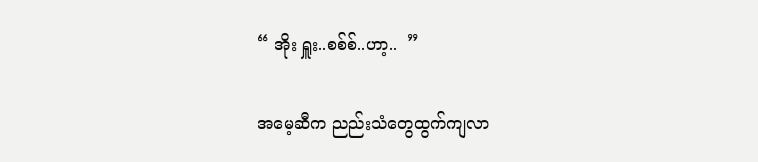“ အိုး ရှူး..စစ်စ်..ဟာ့..  ”

အမေ့ဆီက ညည်းသံတွေထွက်ကျလာ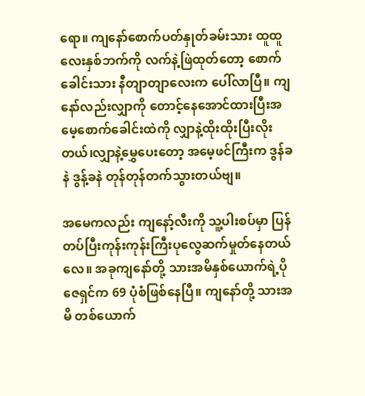ရော။ ကျနော်စောက်ပတ်နှုတ်ခမ်းသား ထူထူလေးနှစ်ဘက်ကို လက်နဲ့ဖြဲထုတ်တော့ စောက်ခေါင်းသား နီတျာတျာလေးက ပေါ်လာပြီ။ ကျနော်လည်းလျှာကို တောင့်နေအောင်ထားပြီးအမေ့စောက်ခေါင်းထဲကို လျှာနဲ့ထိုးထိုးပြီးလိုးတယ်၊လျှာနဲ့မွှေပေးတော့ အမေ့ဖင်ကြီးက ဒွန်ခနဲ ဒွန့်ခနဲ တုန်တုန်တက်သွားတယ်ဗျ။

အမေကလည်း ကျနော့်လီးကို သူ့ပါးစပ်မှာ ပြန်တပ်ပြီးကုန်းကုန်းကြီးပုလွေဆက်မှုတ်နေတယ်လေ။ အခုကျနော်တို့ သားအမိနှစ်ယောက်ရဲ့ပိုဇေရှင်က 69 ပုံစံဖြစ်နေပြီ။ ကျနော်တို့ သားအမိ တစ်ယောက်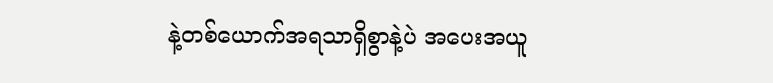နဲ့တစ်ယောက်အရသာရှိစွာနဲ့ပဲ အပေးအယူ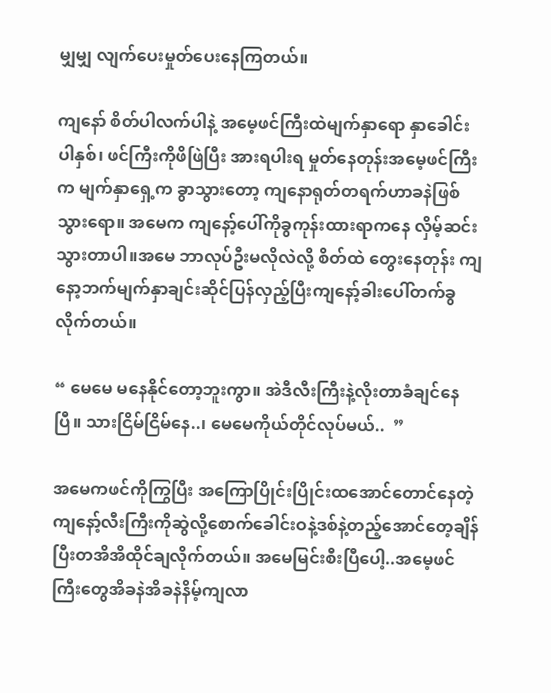မျှမျှ လျက်ပေးမှုတ်ပေးနေကြတယ်။

ကျနော် စိတ်ပါလက်ပါနဲ့ အမေ့ဖင်ကြီးထဲမျက်နှာရော နှာခေါင်းပါနှစ်၊ ဖင်ကြီးကိုဖိဖြဲပြီး အားရပါးရ မှုတ်နေတုန်းအမေ့ဖင်ကြီးက မျက်နှာရှေ့က ခွာသွားတော့ ကျနောရုတ်တရက်ဟာခနဲဖြစ်သွားရော။ အမေက ကျနော့်ပေါ်ကိုခွကုန်းထားရာကနေ လှိမ့်ဆင်းသွားတာပါ။အမေ ဘာလုပ်ဦးမလိုလဲလို့ စိတ်ထဲ တွေးနေတုန်း ကျနော့ဘက်မျက်နှာချင်းဆိုင်ပြန်လှည့်ပြီးကျနော့်ခါးပေါ်တက်ခွလိုက်တယ်။

“ မေမေ မနေနိုင်တော့ဘူးကွာ။ အဲဒီလီးကြီးနဲ့လိုးတာခံချင်နေပြီ။ သားငြိမ်ငြိမ်နေ..၊ မေမေကိုယ်တိုင်လုပ်မယ်..  ”

အမေကဖင်ကိုကြွပြီး အကြောပြိုင်းပြိုင်းထအောင်တောင်နေတဲ့ကျနော့်လီးကြီးကိုဆွဲလို့စောက်ခေါင်းဝနဲ့ဒစ်နဲ့တည့်အောင်တေ့ချိန်ပြီးတအိအိထိုင်ချလိုက်တယ်။ အမေမြင်းစီးပြီပေါ့..အမေ့ဖင်ကြီးတွေအိခနဲအိခနဲနိမ့်ကျလာ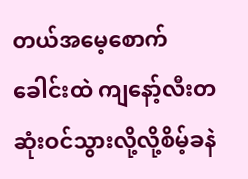တယ်အမေ့စောက်ခေါင်းထဲ ကျနော့်လီးတဆုံးဝင်သွားလို့လို့စိမ့်ခနဲ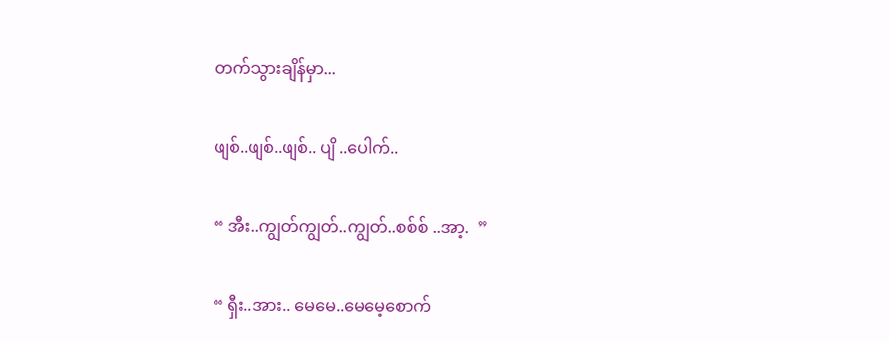တက်သွားချိန်မှာ...

ဖျစ်..ဖျစ်..ဖျစ်.. ပျိ ..ပေါက်..

“ အီး..ကျွတ်ကျွတ်..ကျွတ်..စစ်စ် ..အာ့.  ”

“ ရှီး..အား.. မေမေ..မေမေ့စောက်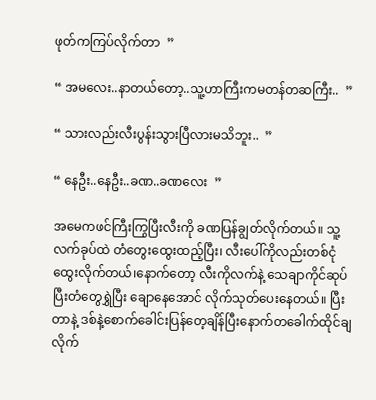ဖုတ်ကကြပ်လိုက်တာ  ”

“ အမလေး..နာတယ်တော့..သူ့ဟာကြီးကမတန်တဆကြီး..  ”

“ သားလည်းလီးပွန်းသွားပြီလားမသိဘူး..  ”

“ နေဦး..နေဦး..ခဏ..ခဏလေး  ”

အမေကဖင်ကြီးကြွပြီးလီးကို ခဏပြန်ချွတ်လိုက်တယ်။ သူ့လက်ခုပ်ထဲ တံတွေးထွေးထည့်ပြီး၊ လီးပေါ်ကိုလည်းတစ်ငုံထွေးလိုက်တယ်၊နောက်တော့ လီးကိုလက်နဲ့ သေချာကိုင်ဆုပ်ပြီးတံတွေရွှဲပြီး ချောနေအောင် လိုက်သုတ်ပေးနေတယ်။ ပြီးတာနဲ့ ဒစ်နဲ့စောက်ခေါင်းပြန်တေ့ချိန်ပြီးနောက်တခေါက်ထိုင်ချလိုက်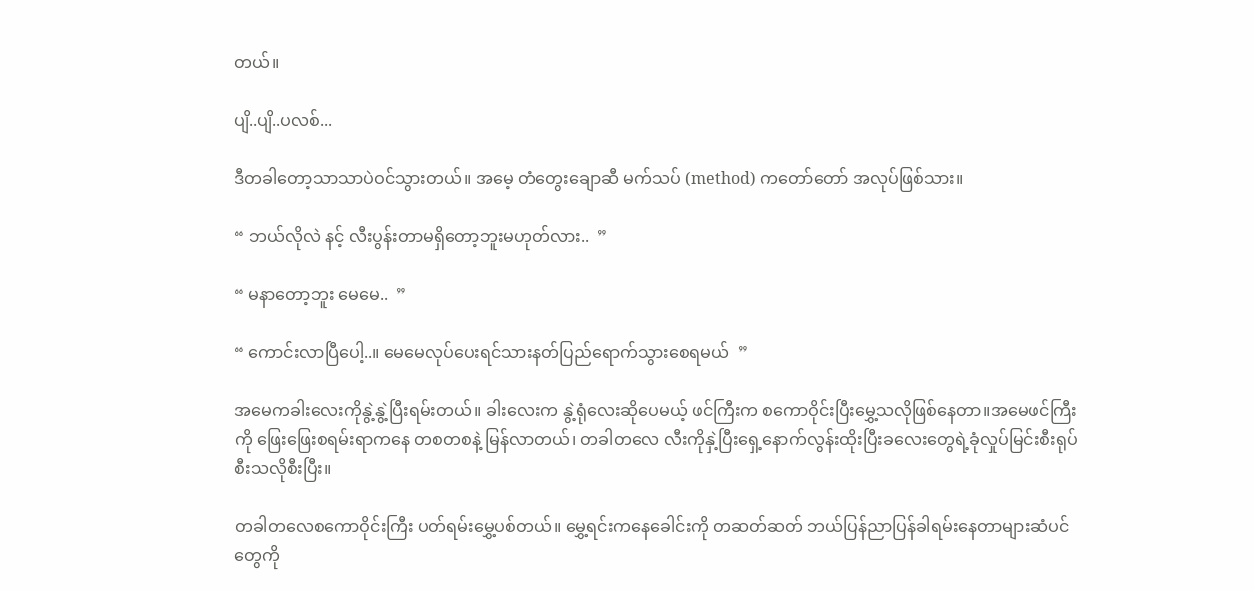တယ်။

ပျိ..ပျိ..ပလစ်...

ဒီတခါတော့သာသာပဲဝင်သွားတယ်။ အမေ့ တံတွေးချောဆီ မက်သပ် (method) ကတော်တော် အလုပ်ဖြစ်သား။

“ ဘယ်လိုလဲ နင့် လီးပွန်းတာမရှိတော့ဘူးမဟုတ်လား..  ”

“ မနာတော့ဘူး မေမေ..  ”

“ ကောင်းလာပြီပေါ့..။ မေမေလုပ်ပေးရင်သားနတ်ပြည်ရောက်သွားစေရမယ်  ”

အမေကခါးလေးကိုနွဲ့နွဲ့ပြီးရမ်းတယ်။ ခါးလေးက နွဲ့ရုံလေးဆိုပေမယ့် ဖင်ကြီးက စကောဝိုင်းပြီးမွှေ့သလိုဖြစ်နေတာ။အမေဖင်ကြီးကို ဖြေးဖြေးစရမ်းရာကနေ တစတစနဲ့ မြန်လာတယ်၊ တခါတလေ လီးကိုနှဲ့ပြီးရှေ့နောက်လွန်းထိုးပြီးခလေးတွေရဲ့ခုံလှုပ်မြင်းစီးရုပ်စီးသလိုစီးပြီး။

တခါတလေစကောဝိုင်းကြီး ပတ်ရမ်းမွှေ့ပစ်တယ်။ မွှေ့ရင်းကနေခေါင်းကို တဆတ်ဆတ် ဘယ်ပြန်ညာပြန်ခါရမ်းနေတာများဆံပင်တွေကို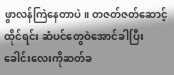ဖွာလန်ကြဲနေတာပဲ။ တဇတ်ဇတ်ဆောင့်ထိုင်ရင်း ဆံပင်တွေဝဲအောင်ခါပြီးခေါင်းလေးကိုဆတ်ခ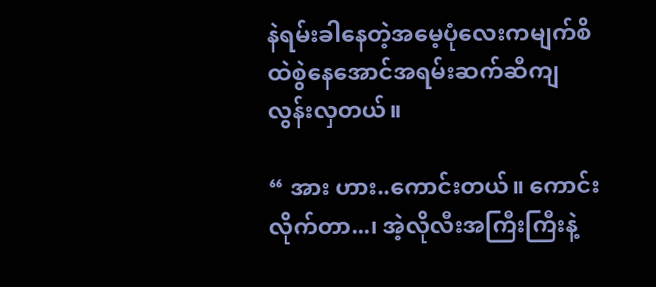နဲရမ်းခါနေတဲ့အမေ့ပုံလေးကမျက်စိထဲစွဲနေအောင်အရမ်းဆက်ဆီကျလွန်းလှတယ်။

“ အား ဟား..ကောင်းတယ်။ ကောင်းလိုက်တာ...၊ အဲ့လိုလီးအကြီးကြီးနဲ့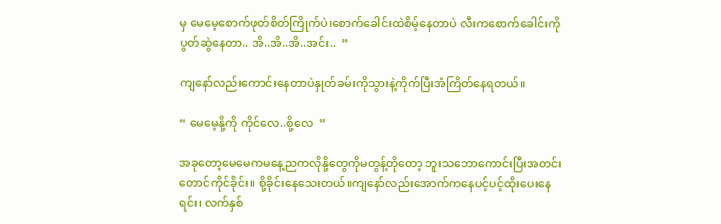မှ မေမေ့စောက်ဖုတ်စိတ်ကြိုက်ပဲ၊စောက်ခေါင်းထဲစိမ့်နေတာပဲ လီးကစောက်ခေါင်းကိုပွတ်ဆွဲနေတာ.. အိ..အိ..အိ..အင်း..  ”

ကျနော်လည်းကောင်းနေတာပဲနှုတ်ခမ်းကိုသွားနဲ့ကိုက်ပြီးအံကြိတ်နေရတယ်။

“ မေမေ့နို့ကို ကိုင်လေ..စို့လေ  ”

အခုတော့မေမေကမနေ့ညကလိုနို့တွေကိုမတွန့်တိုတော့ ဘူးသဘောကောင်းပြီးအတင်းတောင်ကိုင်ခိုင်း။ စို့ခိုင်းနေသေးတယ်။ကျနော်လည်းအောက်ကနေပင့်ပင့်ထိုးပေးနေရင်း၊ လက်နှစ်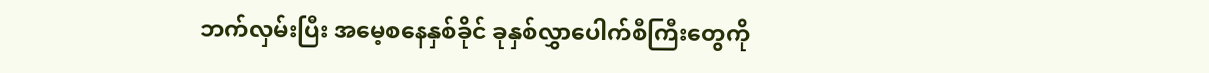ဘက်လှမ်းပြီး အမေ့စနေနှစ်ခိုင် ခုနှစ်လွှာပေါက်စီကြီးတွေကို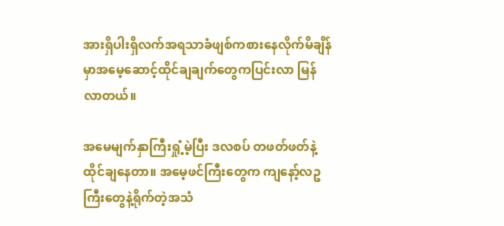အားရှိပါးရှိလက်အရသာခံဖျစ်ကစားနေလိုက်မိချိန်မှာအမေ့ဆောင့်ထိုင်ချချက်တွေကပြင်းလာ မြန်လာတယ်။

အမေမျက်နှာကြီးရှုံ့မဲ့ပြီး ဒလစပ် တဖတ်ဖတ်နဲ့ထိုင်ချနေတာ။ အမေ့ဖင်ကြီးတွေက ကျနော့်လဥကြီးတွေနဲ့ရိုက်တဲ့အသံ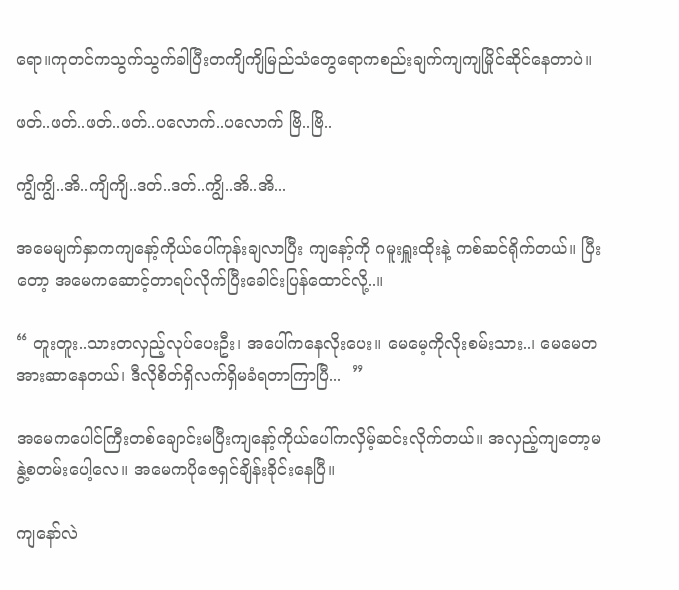ရော။ကုတင်ကသွက်သွက်ခါပြီးတကျိကျိမြည်သံတွေရောကစည်းချက်ကျကျမြိုင်ဆိုင်နေတာပဲ။

ဖတ်..ဖတ်..ဖတ်..ဖတ်..ပလောက်..ပလောက် ဗြိ..ဗြိ..

ကျွိကျွိ..အိ..ကျိကျိ..ဒတ်..ဒတ်..ကျွိ..အိ..အိ...

အမေမျက်နှာကကျနော့်ကိုယ်ပေါ်ကုန်းချလာပြီး ကျနော့်ကို ဂမူးရှူးထိုးနဲ့ ကစ်ဆင်ရိုက်တယ်။ ပြီးတော့ အမေကဆောင့်တာရပ်လိုက်ပြီးခေါင်းပြန်ထောင်လို့..။

“ တူးတူး..သားတလှည့်လုပ်ပေးဦး၊ အပေါ်ကနေလိုးပေး။ မေမေ့ကိုလိုးစမ်းသား..၊ မေမေတအားဆာနေတယ်၊ ဒီလိုစိတ်ရှိလက်ရှိမခံရတာကြာပြီ...  ”

အမေကပေါင်ကြီးတစ်ချောင်းမပြီးကျနော့်ကိုယ်ပေါ်ကလှိမ့်ဆင်းလိုက်တယ်။ အလှည့်ကျတော့မနွဲ့စတမ်းပေါ့လေ။ အမေကပိုဇေရှင်ချိန်းခိုင်းနေပြီ။

ကျနော်လဲ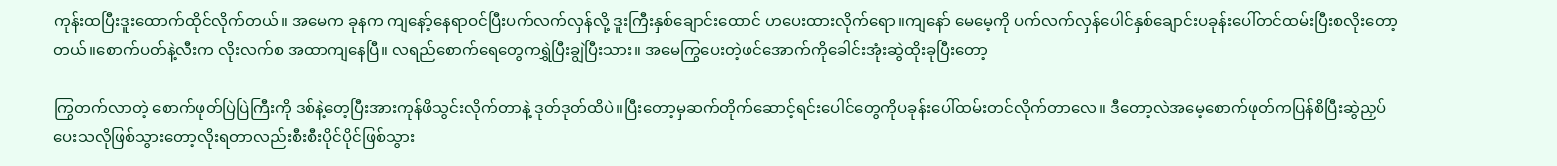ကုန်းထပြီးဒူးထောက်ထိုင်လိုက်တယ်။ အမေက ခုနက ကျနော့်နေရာဝင်ပြီးပက်လက်လှန်လို့ ဒူးကြီးနှစ်ချောင်းထောင် ဟပေးထားလိုက်ရော။ကျနော် မေမေ့ကို ပက်လက်လှန်ပေါင်နှစ်ချောင်းပခုန်းပေါ်တင်ထမ်းပြီးစလိုးတော့တယ်။စောက်ပတ်နဲ့လီးက လိုးလက်စ အထာကျနေပြီ။ လရည်စောက်ရေတွေကရွှဲပြီးချွဲပြီးသား။ အမေကြွပေးတဲ့ဖင်အောက်ကိုခေါင်းအုံးဆွဲထိုးခုပြီးတော့

ကြွတက်လာတဲ့ စောက်ဖုတ်ပြဲပြဲကြီးကို ဒစ်နဲ့တေ့ပြီးအားကုန်ဖိသွင်းလိုက်တာနဲ့ ဒုတ်ဒုတ်ထိပဲ။ပြီးတော့မှဆက်တိုက်ဆောင့်ရင်းပေါင်တွေကိုပခုန်းပေါ်ထမ်းတင်လိုက်တာလေ။ ဒီတော့လဲအမေ့စောက်ဖုတ်ကပြန်စိပြီးဆွဲညှပ်ပေးသလိုဖြစ်သွားတော့လိုးရတာလည်းစီးစီးပိုင်ပိုင်ဖြစ်သွား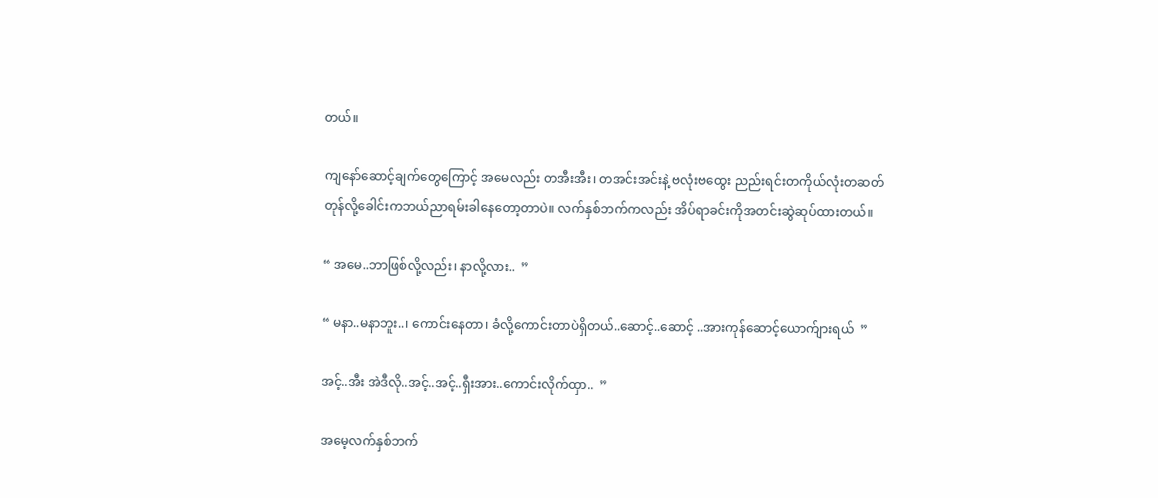တယ်။

ကျနော်ဆောင့်ချက်တွေကြောင့် အမေလည်း တအီးအီး၊ တအင်းအင်းနဲ့ ဗလုံးဗထွေး ညည်းရင်းတကိုယ်လုံးတဆတ်တုန်လို့ခေါင်းကဘယ်ညာရမ်းခါနေတော့တာပဲ။ လက်နှစ်ဘက်ကလည်း အိပ်ရာခင်းကိုအတင်းဆွဲဆုပ်ထားတယ်။

“ အမေ..ဘာဖြစ်လို့လည်း၊ နာလို့လား..  ”

“ မနာ..မနာဘူး..၊ ကောင်းနေတာ၊ ခံလို့ကောင်းတာပဲရှိတယ်..ဆောင့်..ဆောင့် ..အားကုန်ဆောင့်ယောက်ျားရယ်  ”

အင့်..အီး အဲဒီလို..အင့်..အင့်..ရှီးအား..ကောင်းလိုက်ထှာ..  ”

အမေ့လက်နှစ်ဘက်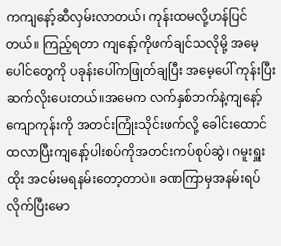ကကျနော့်ဆီလှမ်းလာတယ်၊ ကုန်းထမလို့ဟန်ပြင်တယ်။ ကြည့်ရတာ ကျနော့်ကိုဖက်ချင်သလိုမို့ အမေ့ပေါင်တွေကို ပခုန်းပေါ်ကဖြုတ်ချပြီး အမေ့ပေါ် ကုန်းပြီး ဆက်လိုးပေးတယ်။အမေက လက်နှစ်ဘက်နဲ့ကျနော့်ကျောကုန်းကို အတင်းကြုံးသိုင်းဖက်လို့ ခေါင်းထောင်ထလာပြီးကျနော့်ပါးစပ်ကိုအတင်းကပ်စုပ်ဆွဲ၊ ဂမူးရှူးထိုး အငမ်းမရနမ်းတော့တာပဲ။ ခဏကြာမှအနမ်းရပ်လိုက်ပြီးမော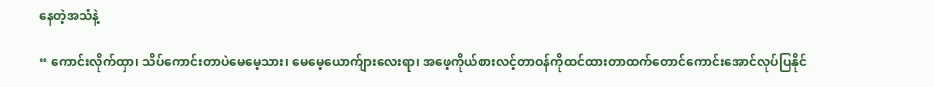နေတဲ့အသံနဲ့

“ ကောင်းလိုက်ထှာ၊ သိပ်ကောင်းတာပဲမေမေ့သား၊ မေမေ့ယောက်ျားလေးရာ၊ အဖေ့ကိုယ်စားလင့်တာဝန်ကိုထင်ထားတာထက်တောင်ကောင်းအောင်လုပ်ပြနိုင်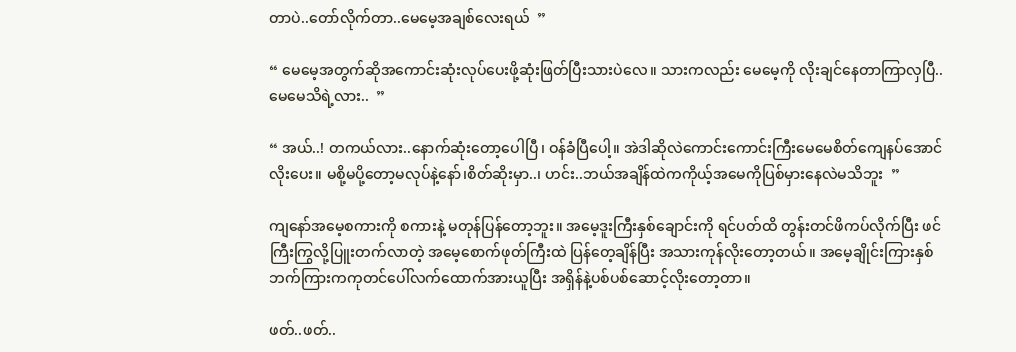တာပဲ..တော်လိုက်တာ..မေမေ့အချစ်လေးရယ်  ”

“ မေမေ့အတွက်ဆိုအကောင်းဆုံးလုပ်ပေးဖို့ဆုံးဖြတ်ပြီးသားပဲလေ။ သားကလည်း မေမေ့ကို လိုးချင်နေတာကြာလှပြီ..မေမေသိရဲ့လား..  ”

“ အယ်..! တကယ်လား..နောက်ဆုံးတော့ပေါပြီ၊ ဝန်ခံပြီပေါ့။ အဲဒါဆိုလဲကောင်းကောင်းကြီးမေမေစိတ်ကျေနပ်အောင်လိုးပေး။ မစို့မပို့တော့မလုပ်နဲ့နော်၊စိတ်ဆိုးမှာ..၊ ဟင်း..ဘယ်အချိန်ထဲကကိုယ့်အမေကိုပြစ်မှားနေလဲမသိဘူး  ”

ကျနော်အမေ့စကားကို စကားနဲ့ မတုန်ပြန်တော့ဘူး။ အမေ့ဒူးကြီးနှစ်ချောင်းကို ရင်ပတ်ထိ တွန်းတင်ဖိကပ်လိုက်ပြီး ဖင်ကြီးကြွလို့ပြူးတက်လာတဲ့ အမေ့စောက်ဖုတ်ကြီးထဲ ပြန်တေ့ချိန်ပြီး အသားကုန်လိုးတော့တယ်။ အမေ့ချိုင်းကြားနှစ်ဘက်ကြားကကုတင်ပေါ်လက်ထောက်အားယူပြီး အရှိန်နဲ့ပစ်ပစ်ဆောင့်လိုးတော့တာ။

ဖတ်..ဖတ်..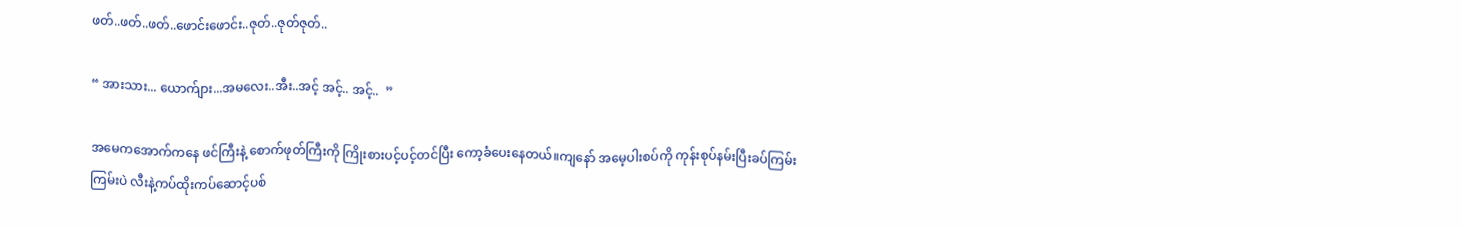ဖတ်..ဖတ်..ဖတ်..ဖောင်းဖောင်း..ဇုတ်..ဇုတ်ဇုတ်..

“ အားသား... ယောက်ျား...အမလေး..အီး..အင့် အင့်.. အင့်..  ”

အမေကအောက်ကနေ ဖင်ကြီးနဲ့ စောက်ဖုတ်ကြီးကို ကြိုးစားပင့်ပင့်တင်ပြီး ကော့ခံပေးနေတယ်။ကျနော် အမေ့ပါးစပ်ကို ကုန်းစုပ်နမ်းပြီးခပ်ကြမ်းကြမ်းပဲ လီးနဲ့ကပ်ထိုးကပ်ဆောင့်ပစ်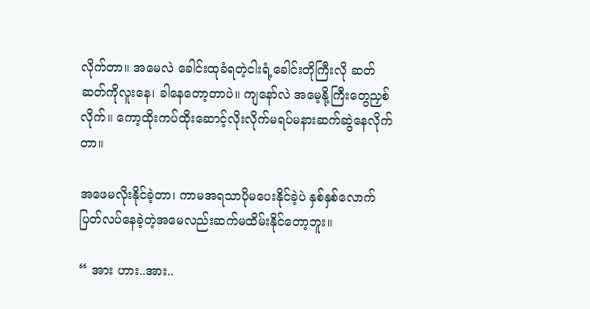လိုက်တာ။ အမေလဲ ခေါင်းထုခံရတဲ့ငါးရံ့ခေါင်းတိုကြီးလို ဆတ်ဆတ်ကိုလူးနေ၊ ခါနေတော့တာပဲ။ ကျနော်လဲ အမေ့နို့ကြီးတွေညှစ်လိုက်။ ကော့ထိုးကပ်ထိုးဆောင့်လိုးလိုက်မရပ်မနားဆက်ဆွဲနေလိုက်တာ။

အဖေမလိုးနိုင်ခဲ့တာ၊ ကာမအရသာပိုမပေးနိုင်ခဲ့ပဲ နှစ်နှစ်လောက်ပြတ်လပ်နေခဲ့တဲ့အမေလည်းဆက်မထိမ်းနိုင်တော့ဘူး။

“ အား ဟား..အား..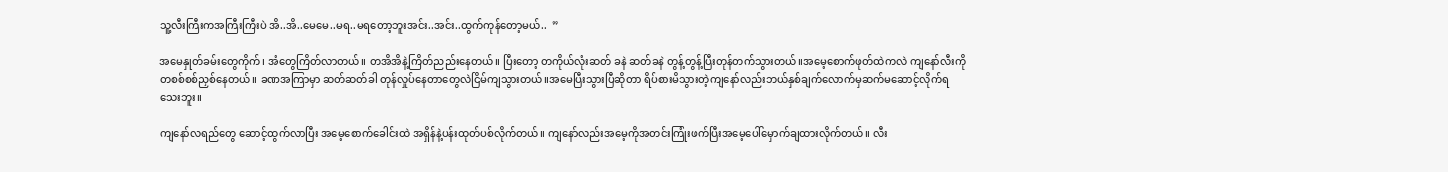သူ့လီးကြီးကအကြီးကြီးပဲ အိ..အိ..မေမေ..မရ..မရတော့ဘူးအင်း..အင်း..ထွက်ကုန်တော့မယ်..  ”

အမေနှုတ်ခမ်းတွေကိုက်၊ အံတွေကြိတ်လာတယ်။ တအိအိနဲ့ကြိတ်ညည်းနေတယ်။ ပြီးတော့ တကိုယ်လုံးဆတ် ခနဲ ဆတ်ခနဲ တွန့်တွန့်ပြီးတုန်တက်သွားတယ်။အမေ့စောက်ဖုတ်ထဲကလဲ ကျနော်လီးကို တစစ်စစ်ညှစ်နေတယ်။ ခဏအကြာမှာ ဆတ်ဆတ်ခါ တုန်လှုပ်နေတာတွေလဲငြိမ်ကျသွားတယ်။အမေပြီးသွားပြီဆိုတာ ရိပ်စားမိသွားတဲ့ကျနော်လည်းဘယ်နှစ်ချက်လောက်မှဆက်မဆောင့်လိုက်ရသေးဘူး။

ကျနော်လရည်တွေ ဆောင့်ထွက်လာပြီး အမေ့စောက်ခေါင်းထဲ အရှိန်နဲ့ပန်းထုတ်ပစ်လိုက်တယ်။ ကျနော်လည်းအမေ့ကိုအတင်းကြုံးဖက်ပြီးအမေ့ပေါ်မှောက်ချထားလိုက်တယ်။ လီး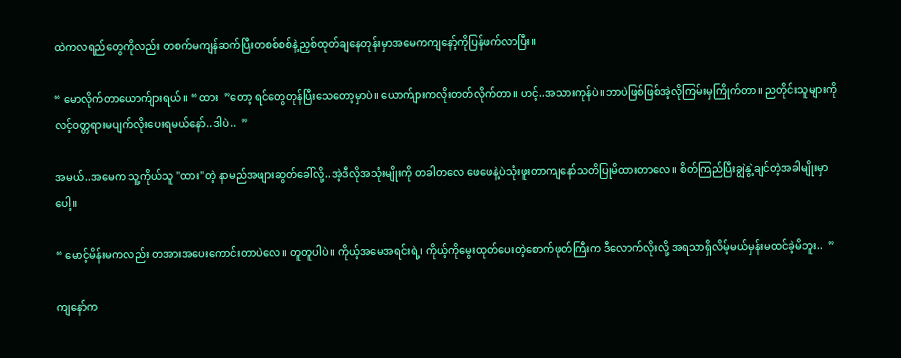ထဲကလရည်တွေကိုလည်း တစက်မကျန်ဆက်ပြီးတစစ်စစ်နဲ့ညှစ်ထုတ်ချနေတုန်းမှာအမေကကျနော့်ကိုပြန်ဖက်လာပြီး။

“ မောလိုက်တာယောက်ျားရယ်။ “ ထား  ”တော့ ရင်တွေတုန်ပြီးသေတော့မှာပဲ။ ယောက်ျားကလိုးတတ်လိုက်တာ။ ဟင့်..အသားကုန်ပဲ။ဘာပဲဖြစ်ဖြစ်အဲ့လိုကြမ်းမှကြိုက်တာ။ ညတိုင်းသူများကို လင့်ဝတ္တရားမပျက်လိုးပေးရမယ်နော်..ဒါပဲ..  ”

အမယ်..အမေက သူ့ကိုယ်သူ "ထား"တဲ့ နာမည်အဖျားဆွတ်ခေါ်လို့..အဲ့ဒီလိုအသုံးမျိုးကို တခါတလေ ဖေဖေနဲ့ပဲသုံးဖူးတာကျနော်သတိပြုမိထားတာလေ။ စိတ်ကြည်ပြီးချွဲနွဲ့ချင်တဲ့အခါမျိုးမှာပေါ့။

“ မောင့်မိန်းမကလည်း တအားအပေးကောင်းတာပဲလေ။ တူတူပါပဲ။ ကိုယ့်အမေအရင်းရဲ့၊ ကိုယ့်ကိုမွေးထုတ်ပေးတဲ့စောက်ဖုတ်ကြီးက ဒီလောက်လိုးလို့ အရသာရှိလိမ့်မယ်မှန်းမထင်ခဲ့မိဘူး..  ”

ကျနော်က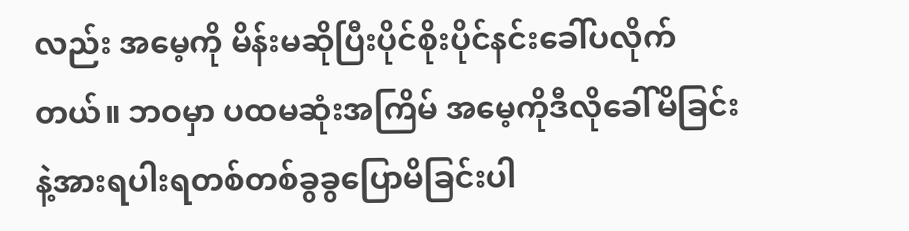လည်း အမေ့ကို မိန်းမဆိုပြီးပိုင်စိုးပိုင်နင်းခေါ်ပလိုက်တယ်။ ဘဝမှာ ပထမဆုံးအကြိမ် အမေ့ကိုဒီလိုခေါ်မိခြင်းနဲ့အားရပါးရတစ်တစ်ခွခွပြောမိခြင်းပါ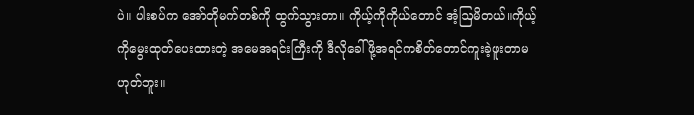ပဲ။ ပါးစပ်က အော်တိုမက်တစ်ကို ထွက်သွားတာ။ ကိုယ့်ကိုကိုယ်တောင် အံ့ဩမိတယ်။ကိုယ့်ကိုမွေးထုတ်ပေးထားတဲ့ အမေအရင်းကြီးကို ဒီလိုခေါ်ဖို့အရင်ကစိတ်တောင်ကူးခဲ့ဖူးတာမဟုတ်ဘူး။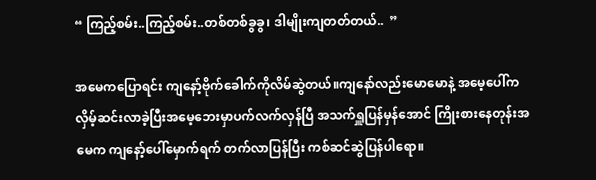“ ကြည့်စမ်း..ကြည့်စမ်း..တစ်တစ်ခွခွ၊ ဒါမျိုးကျတတ်တယ်..  ”

အမေကပြောရင်း ကျနော့်ဗိုက်ခေါက်ကိုလိမ်ဆွဲတယ်။ကျနော်လည်းမောမောနဲ့ အမေ့ပေါ်က လှိမ့်ဆင်းလာခဲ့ပြီးအမေ့ဘေးမှာပက်လက်လှန်ပြီ အသက်ရှူပြန်မှန်အောင် ကြိုးစားနေတုန်းအမေက ကျနော့်ပေါ်မှောက်ရက် တက်လာပြန်ပြီး ကစ်ဆင်ဆွဲပြန်ပါရော။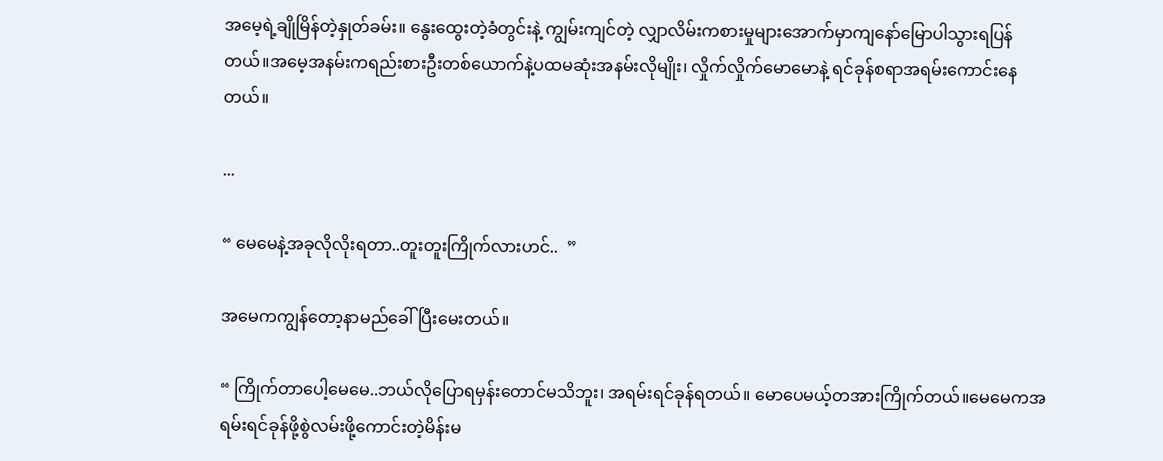အမေ့ရဲ့ချိုမြိန်တဲ့နှုတ်ခမ်း။ နွေးထွေးတဲ့ခံတွင်းနဲ့ ကျွမ်းကျင်တဲ့ လျှာလိမ်းကစားမှုများအောက်မှာကျနော်မြောပါသွားရပြန်တယ်။အမေ့အနမ်းကရည်းစားဦးတစ်ယောက်နဲ့ပထမဆုံးအနမ်းလိုမျိုး၊ လှိုက်လှိုက်မောမောနဲ့ ရင်ခုန်စရာအရမ်းကောင်းနေတယ်။

...

“ မေမေနဲ့အခုလိုလိုးရတာ..တူးတူးကြိုက်လားဟင်..  ”

အမေကကျွန်တော့နာမည်ခေါ်ပြီးမေးတယ်။

“ ကြိုက်တာပေါ့မေမေ..ဘယ်လိုပြောရမှန်းတောင်မသိဘူး၊ အရမ်းရင်ခုန်ရတယ်။ မောပေမယ့်တအားကြိုက်တယ်။မေမေကအရမ်းရင်ခုန်ဖို့စွဲလမ်းဖို့ကောင်းတဲ့မိန်းမ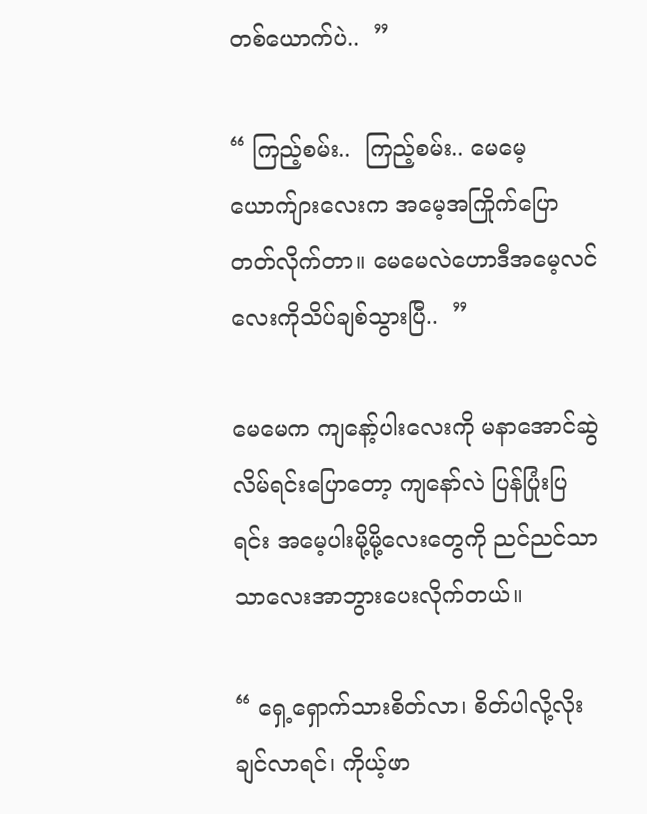တစ်ယောက်ပဲ..  ”

“ ကြည့်စမ်း..  ကြည့်စမ်း.. မေမေ့ယောက်ျားလေးက အမေ့အကြိုက်ပြောတတ်လိုက်တာ။ မေမေလဲဟောဒီအမေ့လင်လေးကိုသိပ်ချစ်သွားပြီ..  ”

မေမေက ကျနော့်ပါးလေးကို မနာအောင်ဆွဲလိမ်ရင်းပြောတော့ ကျနော်လဲ ပြန်ပြုံးပြရင်း အမေ့ပါးမို့မို့လေးတွေကို ညင်ညင်သာသာလေးအာဘွားပေးလိုက်တယ်။

“ ရှေ့ရှောက်သားစိတ်လာ၊ စိတ်ပါလို့လိုးချင်လာရင်၊ ကိုယ့်ဖာ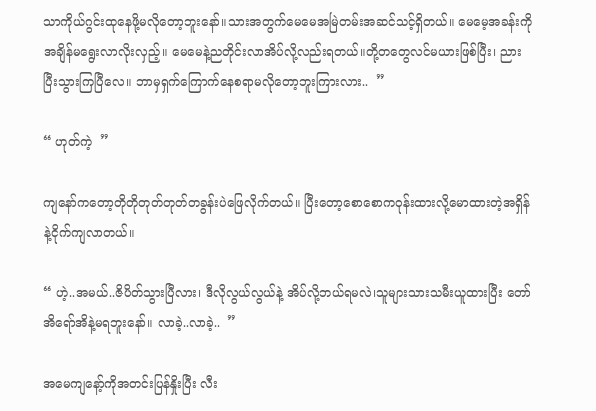သာကိုယ်ဂွင်းထုနေဖို့မလိုတော့ဘူးနော်။သားအတွက်မေမေအမြဲတမ်းအဆင်သင့်ရှိတယ်။ မေမေ့အခန်းကိုအချိန်မရွေးလာလိုးလှည့်။ မေမေနဲ့ညတိုင်းလာအိပ်လို့လည်းရတယ်။တို့တတွေလင်မယားဖြစ်ပြီး၊ ညားပြီးသွားကြပြီလေ။ ဘာမှရှက်ကြောက်နေစရာမလိုတော့ဘူးကြားလား..  ”

“ ဟုတ်ကဲ့  ”

ကျနော်ကတော့တိုတိုတုတ်တုတ်တခွန်းပဲဖြေလိုက်တယ်။ ပြီးတော့စောစောကဝုန်းထားလို့မောထားတဲ့အရှိန်နဲ့ငိုက်ကျလာတယ်။

“ ဟဲ့..အမယ်..ဇိပိတ်သွားပြီလား၊ ဒီလိုလွယ်လွယ်နဲ့ အိပ်လို့ဘယ်ရမလဲ၊သူများသားသမီးယူထားပြီး တော်အိရော်အိနဲ့မရဘူးနော်။ လာခဲ့..လာခဲ့..  ”

အမေကျနော့်ကိုအတင်းပြန်နှိုးပြီး လီး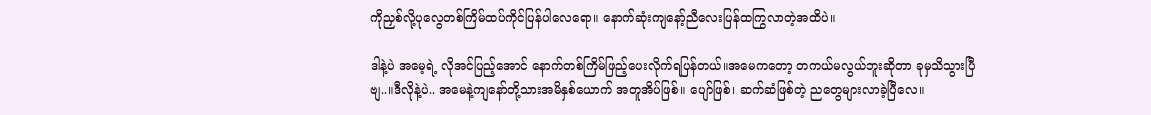ကိုညှစ်လို့ပုလွေတစ်ကြိမ်ထပ်ကိုင်ပြန်ပါလေရော။ နောက်ဆုံးကျနော့်ညီလေးပြန်ထကြွလာတဲ့အထိပဲ။

ဒါနဲ့ပဲ အမေ့ရဲ့ လိုအင်ပြည့်အောင် နောက်တစ်ကြိမ်ဖြည့်ပေးလိုက်ရပြန်တယ်။အမေကတော့ တကယ်မလွယ်ဘူးဆိုတာ ခုမှသိသွားပြီဗျ..။ဒီလိုနဲ့ပဲ.. အမေနဲ့ကျနော်တို့သားအမိနှစ်ယောက် အတူအိပ်ဖြစ်။ ပျော်ဖြစ်၊ ဆက်ဆံဖြစ်တဲ့ ညတွေများလာခဲ့ပြီလေ။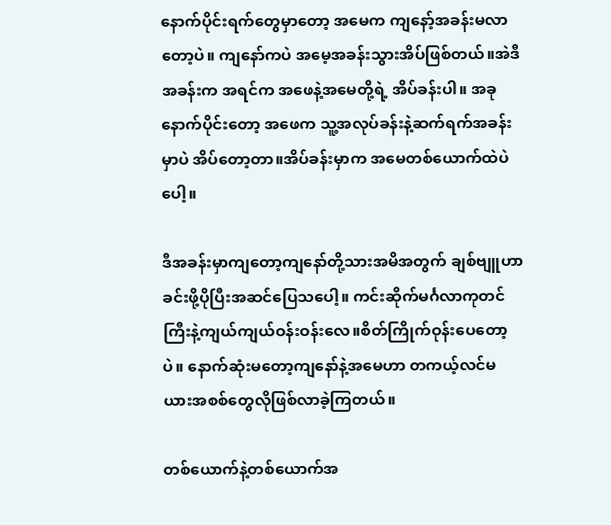နောက်ပိုင်းရက်တွေမှာတော့ အမေက ကျနော့်အခန်းမလာတော့ပဲ။ ကျနော်ကပဲ အမေ့အခန်းသွားအိပ်ဖြစ်တယ်။အဲဒီအခန်းက အရင်က အဖေနဲ့အမေတို့ရဲ့ အိပ်ခန်းပါ။ အခုနောက်ပိုင်းတော့ အဖေက သူ့အလုပ်ခန်းနဲ့ဆက်ရက်အခန်းမှာပဲ အိပ်တော့တာ။အိပ်ခန်းမှာက အမေတစ်ယောက်ထဲပဲပေါ့။

ဒီအခန်းမှာကျတော့ကျနော်တို့သားအမိအတွက် ချစ်ဗျူဟာခင်းဖို့ပိုပြီးအဆင်ပြေသပေါ့။ ကင်းဆိုက်မင်္ဂလာကုတင်ကြီးနဲ့ကျယ်ကျယ်ဝန်းဝန်းလေ။စိတ်ကြိုက်ဝုန်းပေတော့ပဲ။ နောက်ဆုံးမတော့ကျနော်နဲ့အမေဟာ တကယ့်လင်မယားအစစ်တွေလိုဖြစ်လာခဲ့ကြတယ်။

တစ်ယောက်နဲ့တစ်ယောက်အ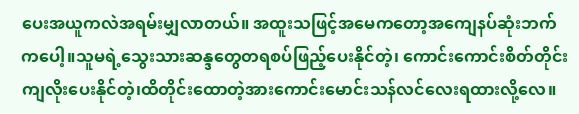ပေးအယူကလဲအရမ်းမျှလာတယ်။ အထူးသဖြင့်အမေကတော့အကျေနပ်ဆုံးဘက်ကပေါ့။သူမရဲ့သွေးသားဆန္ဒတွေတရစပ်ဖြည့်ပေးနိုင်တဲ့၊ ကောင်းကောင်းစိတ်တိုင်းကျလိုးပေးနိုင်တဲ့၊ထိတိုင်းထောတဲ့အားကောင်းမောင်းသန်လင်လေးရထားလို့လေ။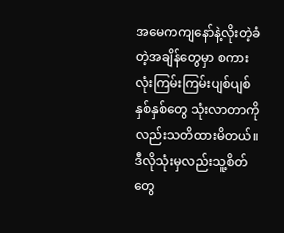အမေကကျနော်နဲ့လိုးတဲ့ခံတဲ့အချိန်တွေမှာ စကားလုံးကြမ်းကြမ်းပျစ်ပျစ်နှစ်နှစ်တွေ သုံးလာတာကိုလည်းသတိထားမိတယ်။ဒီလိုသုံးမှလည်းသူ့စိတ်တွေ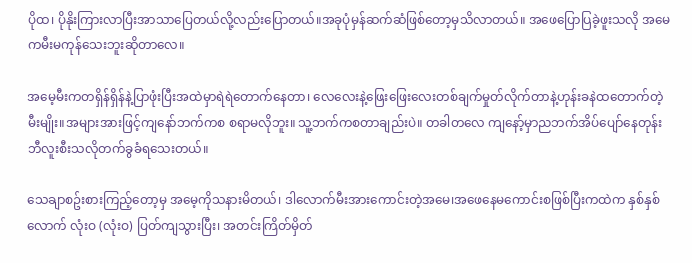ပိုထ၊ ပိုနိုးကြားလာပြီးအာသာပြေတယ်လို့လည်းပြောတယ်။အခုပုံမှန်ဆက်ဆံဖြစ်တော့မှသိလာတယ်။ အဖေပြောပြခဲ့ဖူးသလို အမေကမီးမကုန်သေးဘူးဆိုတာလေ။

အမေ့မီးကတရှိန်ရှိန်နဲ့ပြာဖုံးပြီးအထဲမှာရဲရဲတောက်နေတာ၊ လေလေးနဲ့ဖြေးဖြေးလေးတစ်ချက်မှုတ်လိုက်တာနဲ့ဟုန်းခနဲထတောက်တဲ့မီးမျိုး။အများအားဖြင့်ကျနော်ဘက်ကစ စရာမလိုဘူး။ သူ့ဘက်ကစတာချည်းပဲ။ တခါတလေ ကျနော့်မှာညဘက်အိပ်ပျော်နေတုန်း ဘီလူးစီးသလိုတက်ခွခံရသေးတယ်။

သေချာစဥ်းစားကြည့်တော့မှ အမေ့ကိုသနားမိတယ်၊ ဒါလောက်မီးအားကောင်းတဲ့အမေ၊အဖေနေမကောင်းစဖြစ်ပြီးကထဲက နှစ်နှစ်လောက် လုံးဝ (လုံးဝ) ပြတ်ကျသွားပြီး၊ အတင်းကြိတ်မှိတ်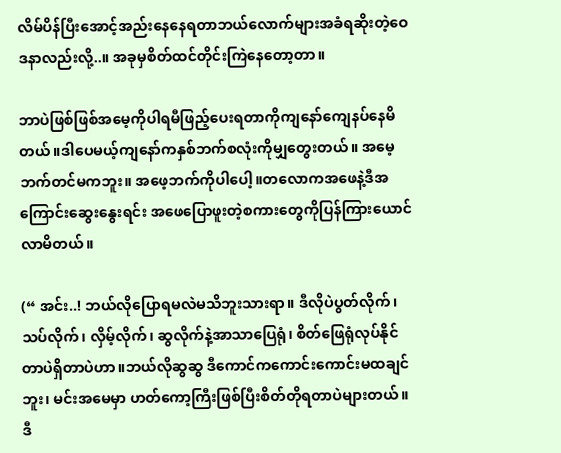လိမ်ပိန်ပြီးအောင့်အည်းနေနေရတာဘယ်လောက်များအခံရဆိုးတဲ့ဝေဒနာလည်းလို့..။ အခုမှစိတ်ထင်တိုင်းကြဲနေတော့တာ။

ဘာပဲဖြစ်ဖြစ်အမေ့ကိုပါရမီဖြည့်ပေးရတာကိုကျနော်ကျေနပ်နေမိတယ်။ဒါပေမယ့်ကျနော်ကနှစ်ဘက်စလုံးကိုမျှတွေးတယ်။ အမေ့ဘက်တင်မကဘူး။ အဖေ့ဘက်ကိုပါပေါ့။တလောကအဖေနဲ့ဒီအကြောင်းဆွေးနွေးရင်း အဖေပြောဖူးတဲ့စကားတွေကိုပြန်ကြားယောင်လာမိတယ်။

(“ အင်း..! ဘယ်လိုပြောရမလဲမသိဘူးသားရာ။ ဒီလိုပဲပွတ်လိုက်၊ သပ်လိုက်၊ လှိမ့်လိုက်၊ ဆွလိုက်နဲ့အာသာပြေရုံ၊ စိတ်ဖြေရုံလုပ်နိုင်တာပဲရှိတာပဲဟာ။ဘယ်လိုဆွဆွ ဒီကောင်ကကောင်းကောင်းမထချင်ဘူး၊ မင်းအမေမှာ ဟတ်ကော့ကြီးဖြစ်ပြီးစိတ်တိုရတာပဲများတယ်။ ဒီ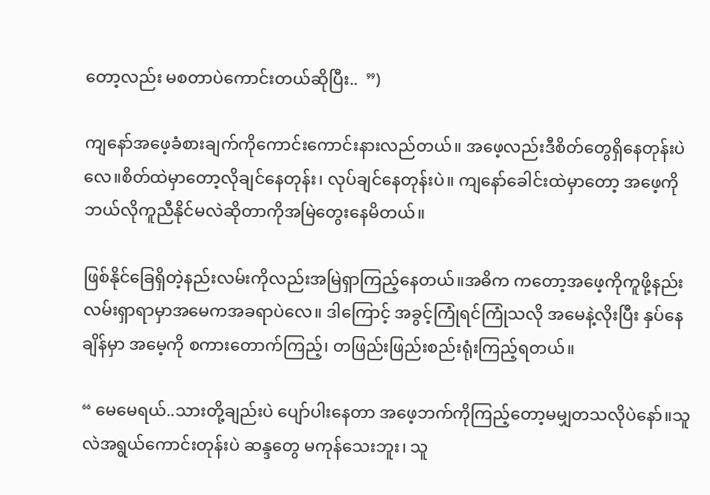တော့လည်း မစတာပဲကောင်းတယ်ဆိုပြီး..  ”)

ကျနော်အဖေ့ခံစားချက်ကိုကောင်းကောင်းနားလည်တယ်။ အဖေ့လည်းဒီစိတ်တွေရှိနေတုန်းပဲလေ။စိတ်ထဲမှာတော့လိုချင်နေတုန်း၊ လုပ်ချင်နေတုန်းပဲ။ ကျနော်ခေါင်းထဲမှာတော့ အဖေ့ကိုဘယ်လိုကူညီနိုင်မလဲဆိုတာကိုအမြဲတွေးနေမိတယ်။

ဖြစ်နိုင်ခြေရှိတဲ့နည်းလမ်းကိုလည်းအမြဲရှာကြည့်နေတယ်။အဓိက ကတော့အဖေ့ကိုကူဖို့နည်းလမ်းရှာရာမှာအမေကအခရာပဲလေ။ ဒါကြောင့် အခွင့်ကြုံရင်ကြုံသလို အမေနဲ့လိုးပြီး နှပ်နေချိန်မှာ အမေ့ကို စကားတောက်ကြည့်၊ တဖြည်းဖြည်းစည်းရုံးကြည့်ရတယ်။

“ မေမေရယ်..သားတို့ချည်းပဲ ပျော်ပါးနေတာ အဖေ့ဘက်ကိုကြည့်တော့မမျှတသလိုပဲနော်။သူလဲအရွယ်ကောင်းတုန်းပဲ ဆန္ဒတွေ မကုန်သေးဘူး၊ သူ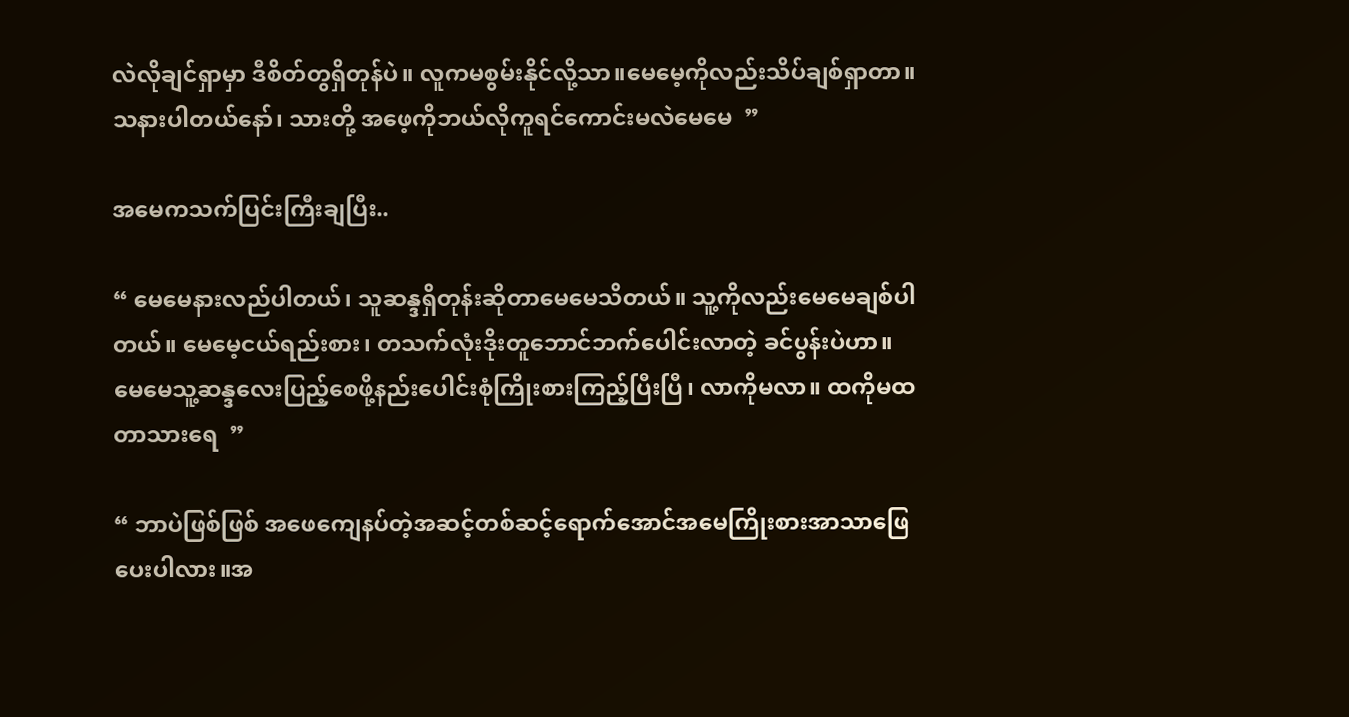လဲလိုချင်ရှာမှာ ဒီစိတ်တွရှိတုန်ပဲ။ လူကမစွမ်းနိုင်လို့သာ။မေမေ့ကိုလည်းသိပ်ချစ်ရှာတာ။ သနားပါတယ်နော်၊ သားတို့ အဖေ့ကိုဘယ်လိုကူရင်ကောင်းမလဲမေမေ  ”

အမေကသက်ပြင်းကြီးချပြီး..

“ မေမေနားလည်ပါတယ်၊ သူဆန္ဒရှိတုန်းဆိုတာမေမေသိတယ်။ သူ့ကိုလည်းမေမေချစ်ပါတယ်။ မေမေ့ငယ်ရည်းစား၊ တသက်လုံးဒိုးတူဘောင်ဘက်ပေါင်းလာတဲ့ ခင်ပွန်းပဲဟာ။ မေမေသူ့ဆန္ဒလေးပြည့်စေဖို့နည်းပေါင်းစုံကြိုးစားကြည့်ပြီးပြီ၊ လာကိုမလာ။ ထကိုမထတာသားရေ  ”

“ ဘာပဲဖြစ်ဖြစ် အဖေကျေနပ်တဲ့အဆင့်တစ်ဆင့်ရောက်အောင်အမေကြိုးစားအာသာဖြေပေးပါလား။အ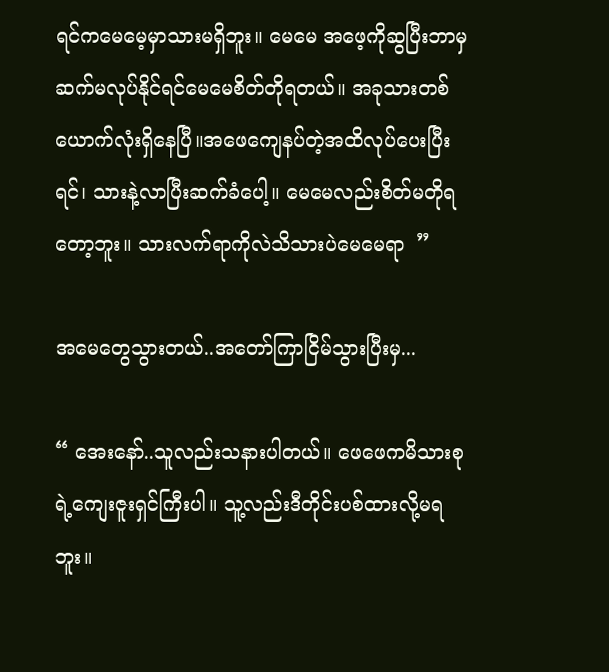ရင်ကမေမေ့မှာသားမရှိဘူး။ မေမေ အဖေ့ကိုဆွပြီးဘာမှဆက်မလုပ်နိုင်ရင်မေမေစိတ်တိုရတယ်။ အခုသားတစ်ယောက်လုံးရှိနေပြီ။အဖေကျေနပ်တဲ့အထိလုပ်ပေးပြီးရင်၊ သားနဲ့လာပြီးဆက်ခံပေါ့။ မေမေလည်းစိတ်မတိုရတော့ဘူး။ သားလက်ရာကိုလဲသိသားပဲမေမေရာ  ”

အမေတွေသွားတယ်..အတော်ကြာငြိမ်သွားပြီးမှ...

“ အေးနော်..သူလည်းသနားပါတယ်။ ဖေဖေကမိသားစုရဲ့ကျေးဇူးရှင်ကြီးပါ။ သူ့လည်းဒီတိုင်းပစ်ထားလို့မရဘူး။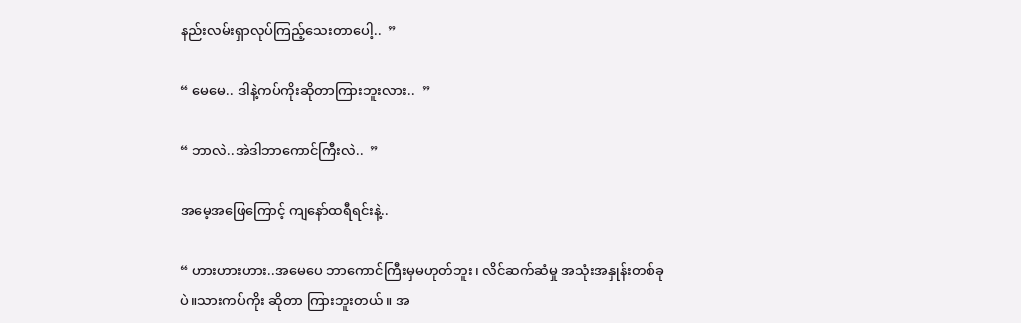နည်းလမ်းရှာလုပ်ကြည့်သေးတာပေါ့..  ”

“ မေမေ.. ဒါနဲ့ကပ်ကိုးဆိုတာကြားဘူးလား..  ”

“ ဘာလဲ..အဲဒါဘာကောင်ကြီးလဲ..  ”

အမေ့အဖြေကြောင့် ကျနော်ထရီရင်းနဲ့..

“ ဟားဟားဟား..အမေပေ ဘာကောင်ကြီးမှမဟုတ်ဘူး၊ လိင်ဆက်ဆံမှု အသုံးအနှုန်းတစ်ခုပဲ။သားကပ်ကိုး ဆိုတာ ကြားဘူးတယ်။ အ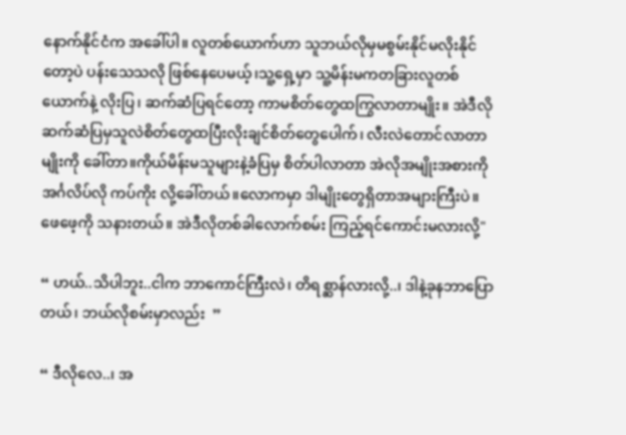နောက်နိုင်ငံက အခေါ်ပါ။ လူတစ်ယောက်ဟာ သူဘယ်လိုမှမစွမ်းနိုင်မလိုးနိုင်တော့ပဲ ပန်းသေသလို ဖြစ်နေပေမယ့်၊သူ့ရှေ့မှာ သူ့မိန်းမကတခြားလူတစ်ယောက်နဲ့ လိုးပြ၊ ဆက်ဆံပြရင်တော့ ကာမစိတ်တွေထကြွလာတာမျိုး။ အဲဒီလို ဆက်ဆံပြမှသူလဲစိတ်တွေထပြီးလိုးချင်စိတ်တွေပေါက်၊ လီးလဲတောင်လာတာမျိုးကို ခေါ်တာ။ကိုယ်မိန်းမသူများနဲ့ခံပြမှ စိတ်ပါလာတာ အဲလိုအမျိုးအစားကို အင်္ဂလိပ်လို ကပ်ကိုး လို့ခေါ်တယ်။လောကမှာ ဒါမျိုးတွေရှိတာအများကြီးပဲ။ ဖေဖေ့ကို သနားတယ်။ အဲဒီလိုတစ်ခါလောက်စမ်း ကြည့်ရင်ကောင်းမလားလို့"

“ ဟယ်..သိပါဘူး..ငါက ဘာကောင်ကြီးလဲ၊ တိရစ္ဆာန်လားလို့..၊ ဒါနဲ့ခုနဘာပြောတယ်၊ ဘယ်လိုစမ်းမှာလည်း  ”

“ ဒီလိုလေ..၊ အ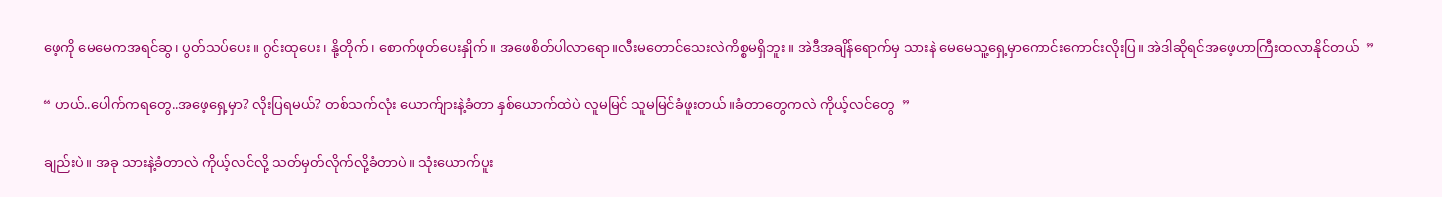ဖေ့ကို မေမေကအရင်ဆွ၊ ပွတ်သပ်ပေး။ ဂွင်းထုပေး၊ နို့တိုက်၊ စောက်ဖုတ်ပေးနှိုက်။ အဖေစိတ်ပါလာရော။လီးမတောင်သေးလဲကိစ္စမရှိဘူး။ အဲဒီအချိန်ရောက်မှ သားနဲ မေမေသူ့ရှေ့မှာကောင်းကောင်းလိုးပြ။ အဲဒါဆိုရင်အဖေ့ဟာကြီးထလာနိုင်တယ်  ”

“ ဟယ်..ပေါက်ကရတွေ..အဖေ့ရှေ့မှာ? လိုးပြရမယ်? တစ်သက်လုံး ယောက်ျားနဲ့ခံတာ နှစ်ယောက်ထဲပဲ လူမမြင် သူမမြင်ခံဖူးတယ်။ခံတာတွေကလဲ ကိုယ့်လင်တွေ  ”

ချည်းပဲ။ အခု သားနဲ့ခံတာလဲ ကိုယ့်လင်လို့ သတ်မှတ်လိုက်လို့ခံတာပဲ။ သုံးယောက်ပူး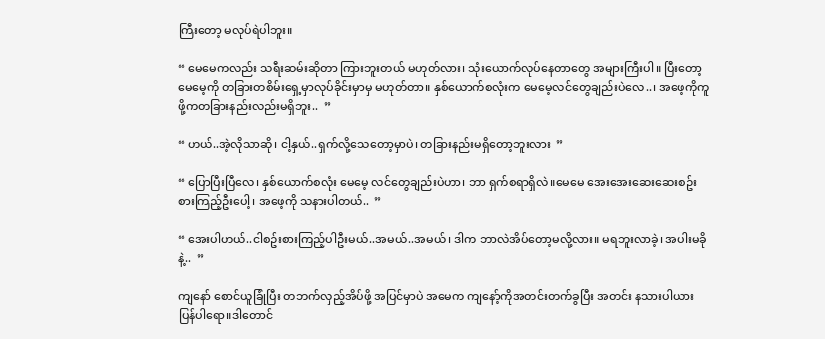ကြီးတော့ မလုပ်ရဲပါဘူး။

“ မေမေကလည်း သရီးဆမ်းဆိုတာ ကြားဘူးတယ် မဟုတ်လား၊ သုံးယောက်လုပ်နေတာတွေ အများကြီးပါ။ ပြီးတော့ မေမေ့ကို တခြားတစိမ်းရှေ့မှာလုပ်ခိုင်းမှာမှ မဟုတ်တာ။ နှစ်ယောက်စလုံးက မေမေ့လင်တွေချည်းပဲလေ..၊ အဖေ့ကိုကူဖို့ကတခြားနည်းလည်းမရှိဘူး..  ”

“ ဟယ်..အဲ့လိုသာဆို၊ ငါ့နှယ်..ရှက်လို့သေတော့မှာပဲ၊ တခြားနည်းမရှိတော့ဘူးလား  ”

“ ပြောပြီးပြီလေ၊ နှစ်ယောက်စလုံး မေမေ့ လင်တွေချည်းပဲဟာ၊ ဘာ ရှက်စရာရှိလဲ။မေမေ အေးအေးဆေးဆေးစဥ်းစားကြည့်ဦးပေါ့၊ အဖေ့ကို သနားပါတယ်..  ”

“ အေးပါဟယ်..ငါစဥ်းစားကြည့်ပါဦးမယ်..အမယ်..အမယ်၊ ဒါက ဘာလဲအိပ်တော့မလို့လား။ မရဘူးလာခဲ့၊ အပါးမခိုနဲ့..  ”

ကျနော် စောင်ယူခြုံပြီး တဘက်လှည့်အိပ်ဖို့ အပြင်မှာပဲ အမေက ကျနော့်ကိုအတင်းတက်ခွပြီး အတင်း နသားပါယား ပြန်ပါရော။ဒါတောင်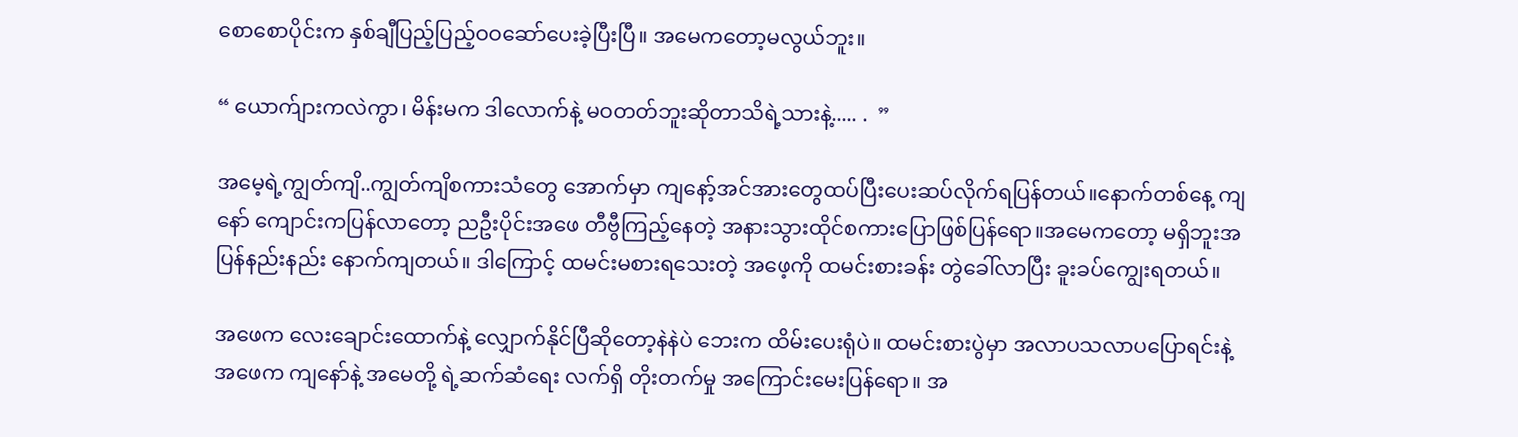စောစောပိုင်းက နှစ်ချီပြည့်ပြည့်ဝဝဆော်ပေးခဲ့ပြီးပြီ။ အမေကတော့မလွယ်ဘူး။

“ ယောက်ျားကလဲကွာ၊ မိန်းမက ဒါလောက်နဲ့ မဝတတ်ဘူးဆိုတာသိရဲ့သားနဲ့..... .  ”

အမေ့ရဲ့ကျွတ်ကျိ..ကျွတ်ကျိစကားသံတွေ အောက်မှာ ကျနော့်အင်အားတွေထပ်ပြီးပေးဆပ်လိုက်ရပြန်တယ်။နောက်တစ်နေ့ ကျနော် ကျောင်းကပြန်လာတော့ ညဦးပိုင်းအဖေ တီဗွီကြည့်နေတဲ့ အနားသွားထိုင်စကားပြောဖြစ်ပြန်ရော။အမေကတော့ မရှိဘူးအပြန်နည်းနည်း နောက်ကျတယ်။ ဒါကြောင့် ထမင်းမစားရသေးတဲ့ အဖေ့ကို ထမင်းစားခန်း တွဲခေါ်လာပြီး ခူးခပ်ကျွေးရတယ်။

အဖေက လေးချောင်းထောက်နဲ့ လျှောက်နိုင်ပြီဆိုတော့နဲနဲပဲ ဘေးက ထိမ်းပေးရုံပဲ။ ထမင်းစားပွဲမှာ အလာပသလာပပြောရင်းနဲ့ အဖေက ကျနော်နဲ့ အမေတို့ ရဲ့ဆက်ဆံရေး လက်ရှိ တိုးတက်မှု အကြောင်းမေးပြန်ရော။ အ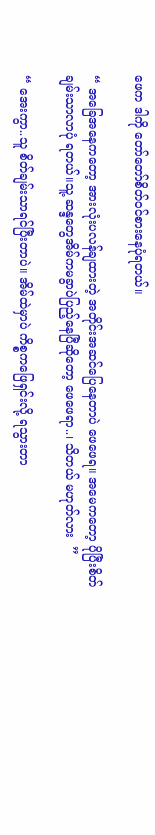ဖေက ဒါကို တော်တော်စိတ်ဝင်စားနေပုံရတယ်။

“ အခြေအနေကတော့ အားလုံးပလန်ချထားတဲ့ အတိုင်းအဆင်ပြေနေတာပဲ ဖေဖေရ။ အမေကတော့ ပိုပြီးစိတ်ချမ်းသာလာပုံ ရတယ်။သူ့ ဆန္ဒတွေအိမ်ကမခွာပဲပြည့်နေပြီဆိုတော့ ဖေဖေရာ..၊ သိတယ် မဟုတ်လား  ”

“ အေးကွာ..သူ စိတ်ချမ်းသာရင်ပြီးတာပဲ။ အိမ်ထဲမှာပဲ ကိစ္စကဖြေရှင်းလို့ ရသွားတာ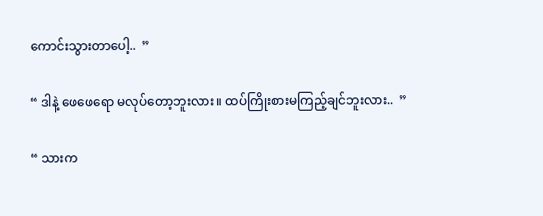ကောင်းသွားတာပေါ့..  ”

“ ဒါနဲ့ ဖေဖေရော မလုပ်တော့ဘူးလား။ ထပ်ကြိုးစားမကြည့်ချင်ဘူးလား..  ”

“ သားက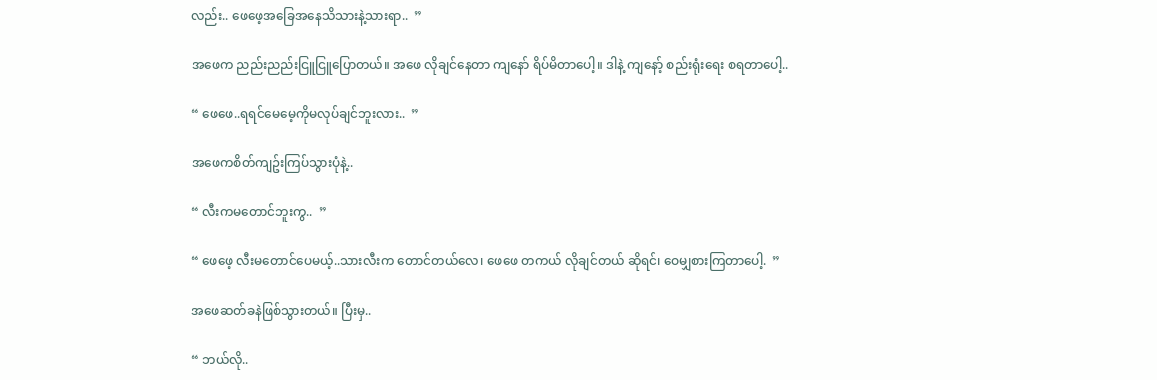လည်း.. ဖေဖေ့အခြေအနေသိသားနဲ့သားရာ..  ”

အဖေက ညည်းညည်းငြူငြူပြောတယ်။ အဖေ လိုချင်နေတာ ကျနော် ရိပ်မိတာပေါ့။ ဒါနဲ့ ကျနော့် စည်းရုံးရေး စရတာပေါ့..

“ ဖေဖေ..ရရင်မေမေ့ကိုမလုပ်ချင်ဘူးလား..  ”

အဖေကစိတ်ကျဥ်းကြပ်သွားပုံနဲ့..

“ လီးကမတောင်ဘူးကွ..  ”

“ ဖေဖေ့ လီးမတောင်ပေမယ့်..သားလီးက တောင်တယ်လေ၊ ဖေဖေ တကယ် လိုချင်တယ် ဆိုရင်၊ ဝေမျှစားကြတာပေါ့.  ”

အဖေဆတ်ခနဲဖြစ်သွားတယ်။ ပြီးမှ..

“ ဘယ်လို..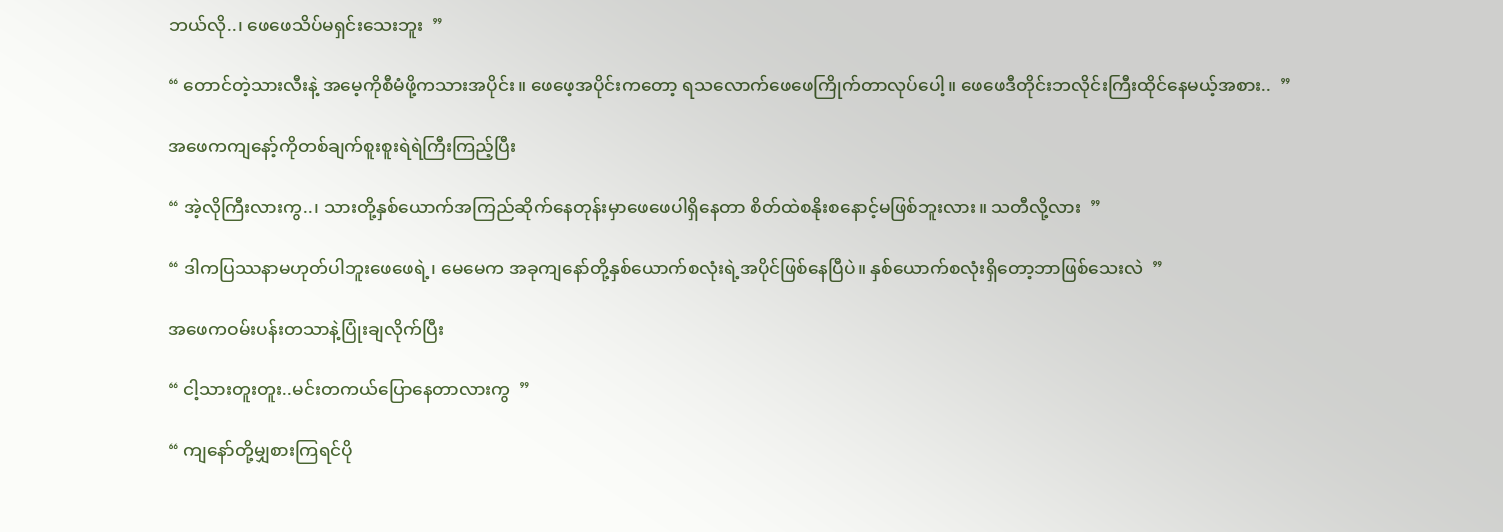ဘယ်လို..၊ ဖေဖေသိပ်မရှင်းသေးဘူး  ”

“ တောင်တဲ့သားလီးနဲ့ အမေ့ကိုစီမံဖို့ကသားအပိုင်း။ ဖေဖေ့အပိုင်းကတော့ ရသလောက်ဖေဖေကြိုက်တာလုပ်ပေါ့။ ဖေဖေဒီတိုင်းဘလိုင်းကြီးထိုင်နေမယ့်အစား..  ”

အဖေကကျနော့်ကိုတစ်ချက်စူးစူးရဲရဲကြီးကြည့်ပြီး

“ အဲ့လိုကြီးလားကွ..၊ သားတို့နှစ်ယောက်အကြည်ဆိုက်နေတုန်းမှာဖေဖေပါရှိနေတာ စိတ်ထဲစနိုးစနောင့်မဖြစ်ဘူးလား။ သတီလို့လား  ”

“ ဒါကပြဿနာမဟုတ်ပါဘူးဖေဖေရဲ့၊ မေမေက အခုကျနော်တို့နှစ်ယောက်စလုံးရဲ့အပိုင်ဖြစ်နေပြီပဲ။ နှစ်ယောက်စလုံးရှိတော့ဘာဖြစ်သေးလဲ  ”

အဖေကဝမ်းပန်းတသာနဲ့ပြုံးချလိုက်ပြီး

“ ငါ့သားတူးတူး..မင်းတကယ်ပြောနေတာလားကွ  ”

“ ကျနော်တို့မျှစားကြရင်ပို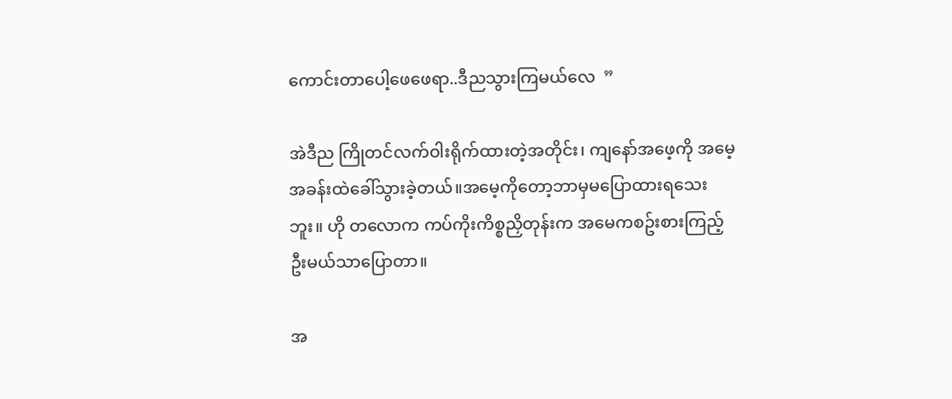ကောင်းတာပေါ့ဖေဖေရာ..ဒီညသွားကြမယ်လေ  ”

အဲဒီည ကြိုတင်လက်ဝါးရိုက်ထားတဲ့အတိုင်း၊ ကျနော်အဖေ့ကို အမေ့အခန်းထဲခေါ်သွားခဲ့တယ်။အမေ့ကိုတော့ဘာမှမပြောထားရသေးဘူး။ ဟို တလောက ကပ်ကိုးကိစ္စညှိတုန်းက အမေကစဥ်းစားကြည့်ဦးမယ်သာပြောတာ။

အ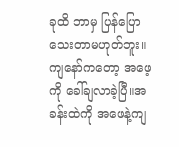ခုထိ ဘာမှ ပြန်ပြောသေးတာမဟုတ်ဘူး။ ကျနော်ကတော့ အဖေ့ကို ခေါ်ချလာခဲ့ပြီ။အခန်းထဲကို အဖေနဲ့ကျ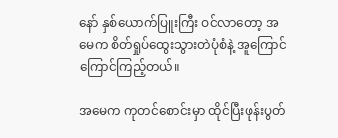နော် နှစ်ယောက်ပြူးကြီး ဝင်လာတော့ အမေက စိတ်ရှုပ်ထွေးသွားတဲပုံစံနဲ့ အူကြောင်ကြောင်ကြည့်တယ်။

အမေက ကုတင်စောင်းမှာ ထိုင်ပြီးဖုန်းပွတ်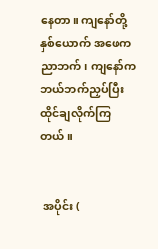နေတာ။ ကျနော်တို့ နှစ်ယောက် အဖေက ညာဘက်၊ ကျနော်ကဘယ်ဘက်ညှပ်ပြီးထိုင်ချလိုက်ကြတယ်။


 အပိုင်း (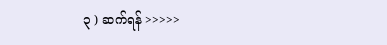၃ ) ဆက်ရန် >>>>>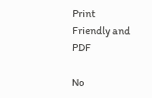Print Friendly and PDF

No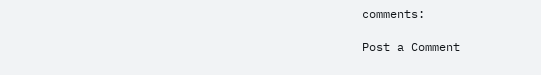comments:

Post a Comment